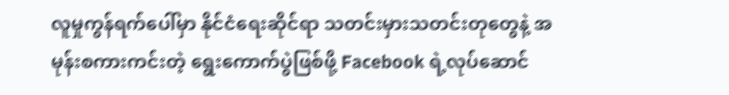လူမှုကွန်ရက်ပေါ်မှာ နိုင်ငံရေးဆိုင်ရာ သတင်းမှားသတင်းတုတွေနဲ့ အမုန်းစကားကင်းတဲ့ ရွေးကောက်ပွဲဖြစ်ဖို့ Facebook ရဲ့လုပ်ဆောင်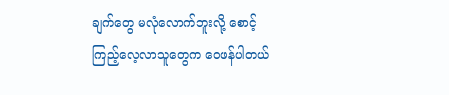ချက်တွေ မလုံလောက်ဘူးလို့ စောင့်ကြည့်လေ့လာသူတွေက ဝေဖန်ပါတယ်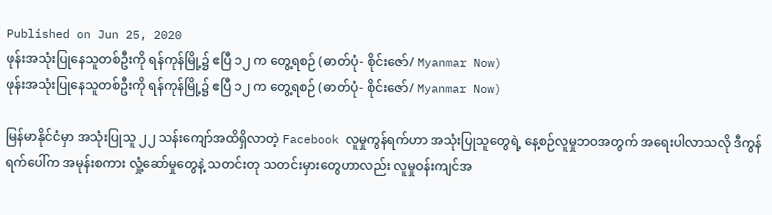Published on Jun 25, 2020
ဖုန်းအသုံးပြုနေသူတစ်ဦးကို ရန်ကုန်မြို့၌ ဧပြီ ၁၂ က တွေ့ရစဉ် (ဓာတ်ပုံ- စိုင်းဇော်/ Myanmar Now)
ဖုန်းအသုံးပြုနေသူတစ်ဦးကို ရန်ကုန်မြို့၌ ဧပြီ ၁၂ က တွေ့ရစဉ် (ဓာတ်ပုံ- စိုင်းဇော်/ Myanmar Now)

မြန်မာနိုင်ငံမှာ အသုံးပြုသူ ၂၂ သန်းကျော်အထိရှိလာတဲ့ Facebook လူမှုကွန်ရက်ဟာ အသုံးပြုသူတွေရဲ့ နေ့စဉ်လူမှုဘဝအတွက် အရေးပါလာသလို ဒီကွန်ရက်ပေါ်က အမုန်းစကား လှုံ့ဆော်မှုတွေနဲ့ သတင်းတု သတင်းမှားတွေဟာလည်း လူမှုဝန်းကျင်အ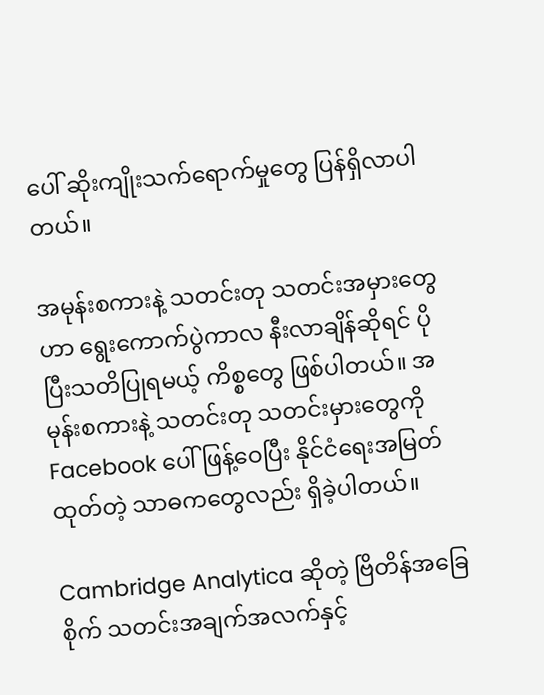ပေါ် ဆိုးကျိုးသက်ရောက်မှုတွေ ပြန်ရှိလာပါတယ်။

အမုန်းစကားနဲ့ သတင်းတု သတင်းအမှားတွေဟာ ရွေးကောက်ပွဲကာလ နီးလာချိန်ဆိုရင် ပိုပြီးသတိပြုရမယ့် ကိစ္စတွေ ဖြစ်ပါတယ်။ အမုန်းစကားနဲ့ သတင်းတု သတင်းမှားတွေကို Facebook ပေါ် ဖြန့်ဝေပြီး နိုင်ငံရေးအမြတ်ထုတ်တဲ့ သာဓကတွေလည်း ရှိခဲ့ပါတယ်။

Cambridge Analytica ဆိုတဲ့ ဗြိတိန်အခြေစိုက် သတင်းအချက်အလက်နှင့်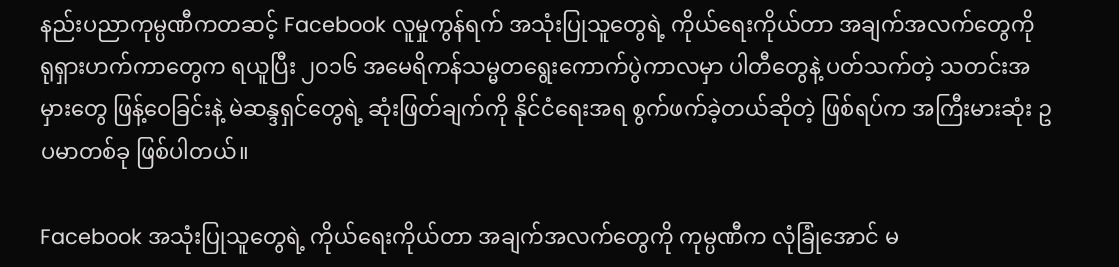နည်းပညာကုမ္ပဏီကတဆင့် Facebook လူမှုကွန်ရက် အသုံးပြုသူတွေရဲ့ ကိုယ်ရေးကိုယ်တာ အချက်အလက်တွေကို ရုရှားဟက်ကာတွေက ရယူပြီး ၂၀၁၆ အမေရိကန်သမ္မတရွေးကောက်ပွဲကာလမှာ ပါတီတွေနဲ့ ပတ်သက်တဲ့ သတင်းအမှားတွေ ဖြန့်ဝေခြင်းနဲ့ မဲဆန္ဒရှင်တွေရဲ့ ဆုံးဖြတ်ချက်ကို နိုင်ငံရေးအရ စွက်ဖက်ခဲ့တယ်ဆိုတဲ့ ဖြစ်ရပ်က အကြီးမားဆုံး ဥပမာတစ်ခု ဖြစ်ပါတယ်။

Facebook အသုံးပြုသူတွေရဲ့ ကိုယ်ရေးကိုယ်တာ အချက်အလက်တွေကို ကုမ္ပဏီက လုံခြုံအောင် မ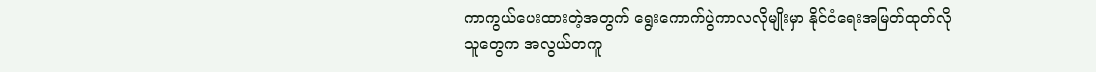ကာကွယ်ပေးထားတဲ့အတွက် ရွေးကောက်ပွဲကာလလိုမျိုးမှာ နိုင်ငံရေးအမြတ်ထုတ်လိုသူတွေက အလွယ်တကူ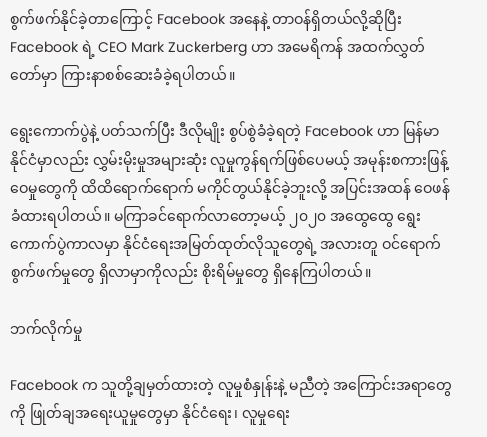စွက်ဖက်နိုင်ခဲ့တာကြောင့် Facebook အနေနဲ့ တာဝန်ရှိတယ်လို့ဆိုပြီး Facebook ရဲ့ CEO Mark Zuckerberg ဟာ အမေရိကန် အထက်လွှတ်တော်မှာ ကြားနာစစ်ဆေးခံခဲ့ရပါတယ်။

ရွေးကောက်ပွဲနဲ့ ပတ်သက်ပြီး ဒီလိုမျိုး စွပ်စွဲခံခဲ့ရတဲ့ Facebook ဟာ မြန်မာနိုင်ငံမှာလည်း လွှမ်းမိုးမှုအများဆုံး လူမှုကွန်ရက်ဖြစ်ပေမယ့် အမုန်းစကားဖြန့်ဝေမှုတွေကို ထိထိရောက်ရောက် မကိုင်တွယ်နိုင်ခဲ့ဘူးလို့ အပြင်းအထန် ဝေဖန်ခံထားရပါတယ်။ မကြာခင်ရောက်လာတော့မယ့် ၂၀၂၀ အထွေထွေ ရွေးကောက်ပွဲကာလမှာ နိုင်ငံရေးအမြတ်ထုတ်လိုသူတွေရဲ့ အလားတူ ဝင်ရောက်စွက်ဖက်မှုတွေ ရှိလာမှာကိုလည်း စိုးရိမ်မှုတွေ ရှိနေကြပါတယ်။

ဘက်လိုက်မှု

Facebook က သူတို့ချမှတ်ထားတဲ့ လူမှုစံနှုန်းနဲ့ မညီတဲ့ အကြောင်းအရာတွေကို ဖြုတ်ချအရေးယူမှုတွေမှာ နိုင်ငံ‌ရေး၊ လူမှုရေး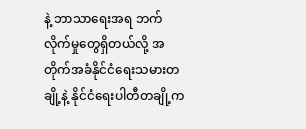နဲ့ ဘာသာရေးအရ ဘက်လိုက်မှုတွေရှိတယ်လို့ အတိုက်အခံနိုင်ငံရေးသမားတချို့နဲ့ နိုင်ငံရေးပါတီတချို့က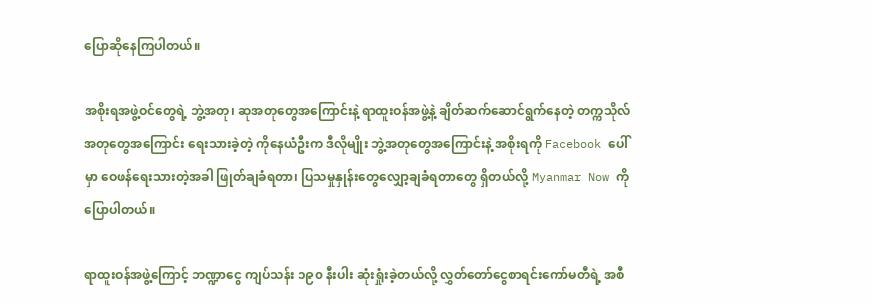ပြောဆိုနေကြပါတယ်။

အစိုးရအဖွဲ့ဝင်တွေရဲ့ ဘွဲ့အတု၊ ဆုအတုတွေအကြောင်းနဲ့ ရာထူးဝန်အဖွဲ့နဲ့ ချိတ်ဆက်ဆောင်ရွက်နေတဲ့ တက္ကသိုလ်အတုတွေအကြောင်း ရေးသားခဲ့တဲ့ ကိုနေယံဦးက ဒီလိုမျိုး ဘွဲ့အတုတွေအကြောင်းနဲ့ အစိုးရကို Facebook ပေါ်မှာ ဝေဖန်ရေးသားတဲ့အခါ ဖြုတ်ချခံရတာ၊ ပြသမှုနှုန်းတွေလျှော့ချခံရတာတွေ ရှိတယ်လို့ Myanmar Now ကို ပြောပါတယ်။

ရာထူးဝန်အဖွဲ့ကြောင့် ဘဏ္ဍာငွေ ကျပ်သန်း ၁၉၀ နီးပါး ဆုံးရှုံးခဲ့တယ်လို့ လွှတ်တော်ငွေစာရင်းကော်မတီရဲ့ အစီ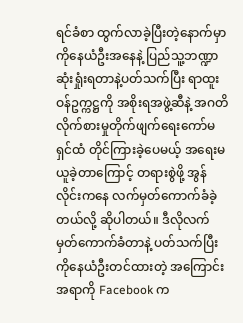ရင်ခံစာ ထွက်လာခဲ့ပြီးတဲ့နောက်မှာ ကိုနေယံဦးအနေနဲ့ ပြည်သူ့ဘဏ္ဍာ ဆုံးရှုံးရတာနဲ့ပတ်သက်ပြီး ရာထူးဝန်ဥက္ကဋ္ဌကို အစိုးရအဖွဲ့ဆီနဲ့ အဂတိလိုက်စားမှုတိုက်ဖျက်ရေးကော်မရှင်ထံ တိုင်ကြားခဲ့‌ပေမယ့် အရေးမယူခဲ့တာကြောင့် တရားစွဲဖို့ အွန်လိုင်းကနေ လက်မှတ်ကောက်ခံခဲ့တယ်လို့ ဆိုပါတယ်။ ဒီလိုလက်မှတ်ကောက်ခံတာနဲ့ ပတ်သက်ပြီး ကိုနေယံဦးတင်ထားတဲ့ အကြောင်းအရာကို Facebook က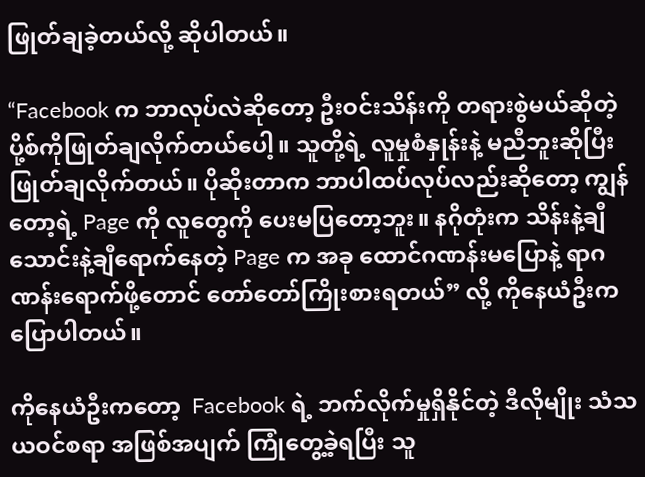ဖြုတ်ချခဲ့တယ်လို့ ဆိုပါတယ်။

“Facebook က ဘာလုပ်လဲဆိုတော့ ဦးဝင်းသိန်းကို တရားစွဲမယ်ဆိုတဲ့ ပို့စ်ကိုဖြုတ်ချလိုက်တယ်ပေါ့။ သူတို့ရဲ့ လူမှုစံနှုန်းနဲ့ မညီဘူးဆိုပြီး ဖြုတ်ချလိုက်တယ်။ ပိုဆိုးတာက ဘာပါထပ်လုပ်လည်းဆိုတော့ ကျွန်တော့ရဲ့ Page ကို လူတွေကို ပေးမပြတော့ဘူး။ နဂိုတုံးက သိန်းနဲ့ချီ သောင်းနဲ့ချီရောက်နေတဲ့ Page က အခု ထောင်ဂဏန်းမပြောနဲ့ ရာဂဏန်းရောက်ဖို့တောင် တော်တော်ကြိုးစားရတယ်” လို့ ကိုနေယံဦးက ပြောပါတယ်။

ကိုနေယံဦးကတော့  Facebook ရဲ့ ဘက်လိုက်မှုရှိနိုင်တဲ့ ဒီလိုမျိုး သံသယဝင်စရာ အဖြစ်အပျက် ကြုံတွေ့ခဲ့ရပြီး သူ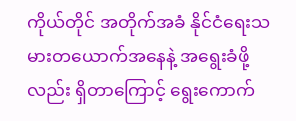ကိုယ်တိုင် အတိုက်အခံ နိုင်ငံရေးသမားတယောက်အနေနဲ့ အရွေးခံဖို့လည်း ရှိတာကြောင့် ရွေးကောက်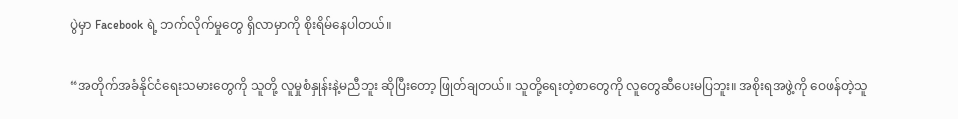ပွဲမှာ Facebook ရဲ့ ဘက်လိုက်မှုတွေ ရှိလာမှာကို စိုးရိမ်နေပါတယ်။

“အတိုက်အခံနိုင်ငံရေးသမားတွေကို သူတို့ လူမှုစံနှုန်းနဲ့မညီဘူး ဆိုပြီးတော့ ဖြုတ်ချတယ်။ သူတို့ရေးတဲ့စာတွေကို လူတွေဆီပေးမပြဘူး။ အစိုးရအဖွဲ့ကို ဝေဖန်တဲ့သူ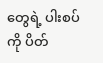တွေရဲ့ ပါးစပ်ကို ပိတ်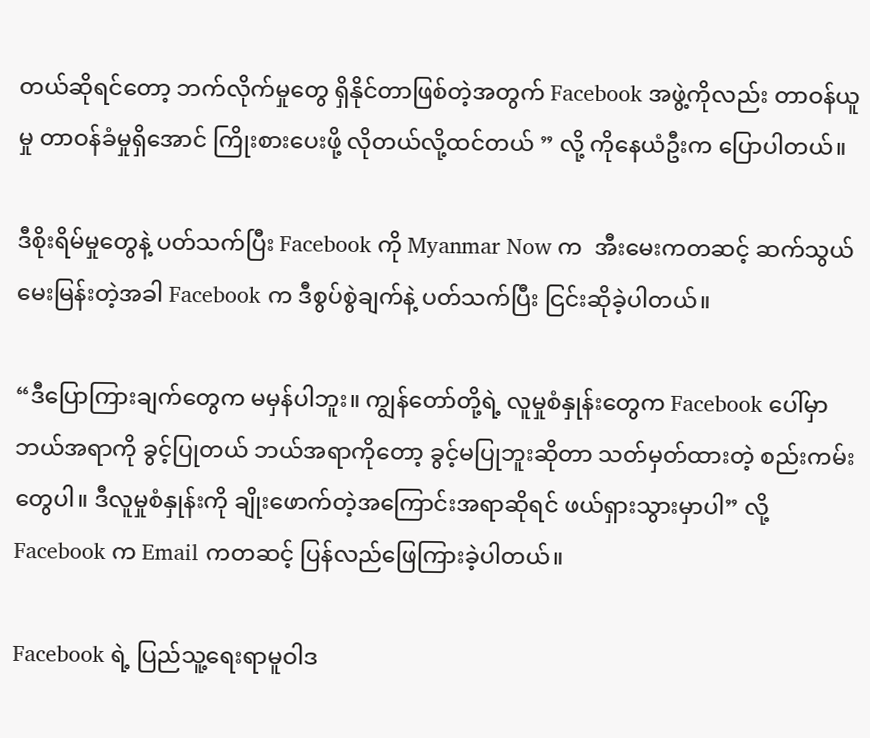တယ်ဆိုရင်တော့ ဘက်လိုက်မှုတွေ ရှိနိုင်တာဖြစ်တဲ့အတွက် Facebook အဖွဲ့ကိုလည်း တာဝန်ယူမှု တာဝန်ခံမှုရှိအောင် ကြိုးစားပေးဖို့ လိုတယ်လို့ထင်တယ် ” လို့ ကိုနေယံဦးက ပြောပါတယ်။

ဒီစိုးရိမ်မှုတွေနဲ့ ပတ်သက်ပြီး Facebook ကို Myanmar Now က  အီးမေးကတဆင့် ဆက်သွယ်မေးမြန်းတဲ့အခါ Facebook က ဒီစွပ်စွဲချက်နဲ့ ပတ်သက်ပြီး ငြင်းဆိုခဲ့ပါတယ်။

“ဒီပြောကြားချက်တွေက မမှန်ပါဘူး။ ကျွန်တော်တို့ရဲ့ လူမှုစံနှုန်းတွေက Facebook ပေါ်မှာ ဘယ်အရာကို ခွင့်ပြုတယ် ဘယ်အရာကိုတော့ ခွင့်မပြုဘူးဆိုတာ သတ်မှတ်ထားတဲ့ စည်းကမ်းတွေပါ။ ဒီလူမှုစံနှုန်းကို ချိုးဖောက်တဲ့အကြောင်းအရာဆိုရင် ဖယ်ရှားသွားမှာပါ” လို့ Facebook က Email ကတဆင့် ပြန်လည်ဖြေကြားခဲ့ပါတယ်။

Facebook ရဲ့ ပြည်သူ့ရေးရာမူဝါဒ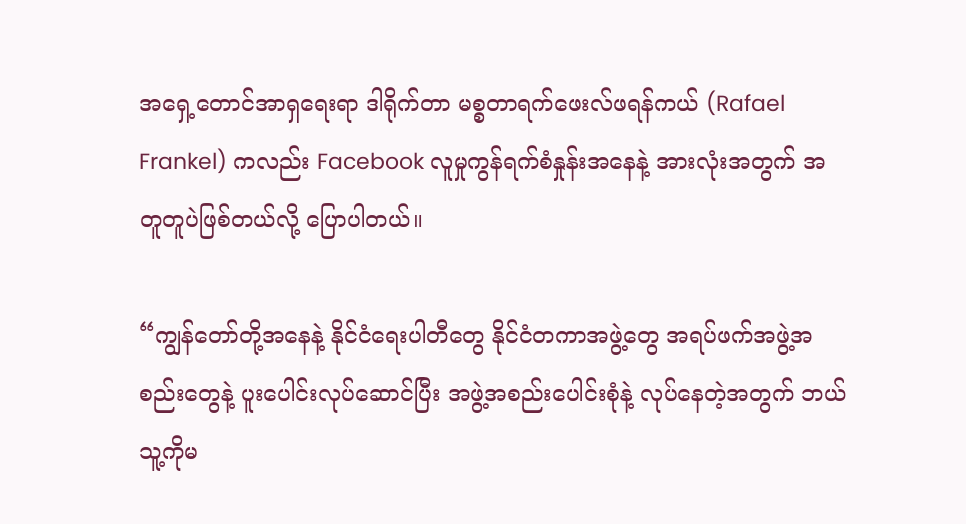အရှေ့တောင်အာရှရေးရာ ဒါရိုက်တာ မစ္စတာရက်ဖေးလ်ဖရန်ကယ် (Rafael Frankel) ကလည်း Facebook လူမှုကွန်ရက်စံနှုန်းအနေနဲ့ အားလုံးအတွက် အတူတူပဲဖြစ်တယ်လို့ ပြောပါတယ်။

“ကျွန်တော်တို့အနေနဲ့ နိုင်ငံရေးပါတီတွေ နိုင်ငံတကာအဖွဲ့တွေ အရပ်ဖက်အဖွဲ့အစည်းတွေနဲ့ ပူးပေါင်းလုပ်ဆောင်ပြီး အဖွဲ့အစည်းပေါင်းစုံနဲ့ လုပ်နေတဲ့အတွက် ဘယ်သူ့ကိုမ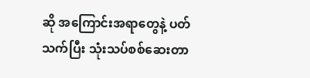ဆို အကြောင်းအရာတွေနဲ့ ပတ်သက်ပြီး သုံးသပ်စစ်ဆေးတာ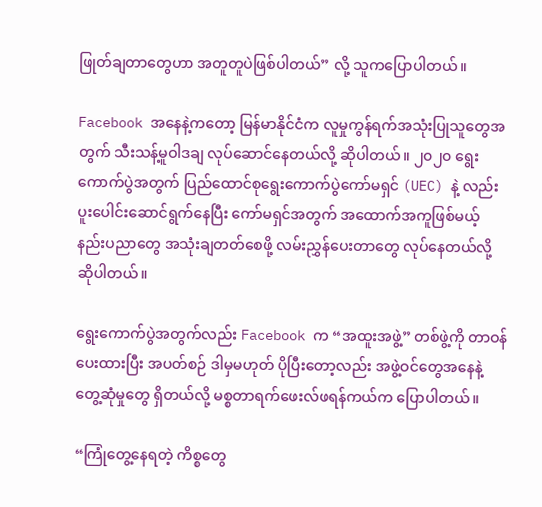ဖြုတ်ချတာတွေဟာ အတူတူပဲဖြစ်ပါတယ်” လို့ သူကပြောပါတယ်။

Facebook အနေနဲ့ကတော့ မြန်မာနိုင်ငံက လူမှုကွန်ရက်အသုံးပြုသူတွေအတွက် သီးသန့်မူဝါဒချ လုပ်‌ဆောင်နေတယ်လို့ ဆိုပါတယ်။ ၂၀၂၀ ရွေးကောက်ပွဲအတွက် ပြည်ထောင်စုရွေးကောက်ပွဲကော်မရှင် (UEC) နဲ့ လည်း ပူးပေါင်းဆောင်ရွက်နေပြီး ကော်မရှင်အတွက် အထောက်အကူဖြစ်မယ့် နည်းပညာတွေ အသုံးချတတ်စေဖို့ လမ်းညွှန်ပေးတာတွေ လုပ်နေတယ်လို့ ဆိုပါတယ်။

ရွေးကောက်ပွဲအတွက်လည်း Facebook က “အထူးအဖွဲ့” တစ်ဖွဲ့ကို တာဝန်ပေးထားပြီး အပတ်စဉ် ဒါမှမဟုတ် ပိုပြီးတော့လည်း အဖွဲ့ဝင်တွေအနေနဲ့ တွေ့ဆုံမှုတွေ ရှိတယ်လို့ မစ္စတာရက်ဖေးလ်ဖရန်ကယ်က ပြောပါတယ်။

“ကြုံတွေ့နေရတဲ့ ကိစ္စတွေ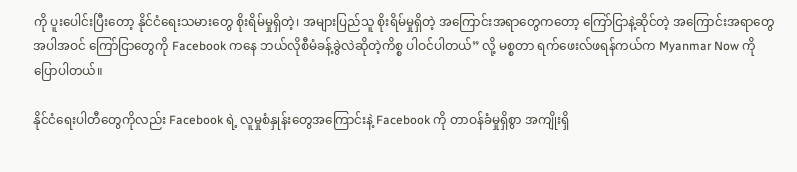ကို ပူးပေါင်းပြီးတော့ နိုင်ငံရေးသမားတွေ စိုးရိမ်မှုရှိတဲ့၊ အများပြည်သူ စိုးရိမ်မှုရှိတဲ့ အကြောင်းအရာတွေကတော့ ကြော်ငြာနဲ့ဆိုင်တဲ့ အကြောင်းအရာတွေ အပါအဝင် ကြော်ငြာတွေကို Facebook ကနေ ဘယ်လိုစီမံခန့်ခွဲလဲဆိုတဲ့ကိစ္စ ပါဝင်ပါတယ်” လို့ မစ္စတာ ရက်ဖေးလ်ဖရန်ကယ်က Myanmar Now ကို ပြောပါတယ်။

နိုင်ငံရေးပါတီတွေကိုလည်း Facebook ရဲ့ လူမှုစံနှုန်းတွေအကြောင်းနဲ့ Facebook ကို တာဝန်ခံမှုရှိစွာ အကျိုးရှိ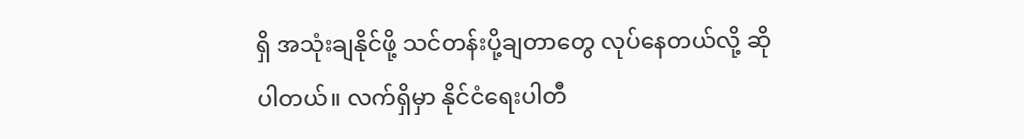ရှိ အသုံးချနိုင်ဖို့ သင်တန်းပို့ချတာတွေ လုပ်နေတယ်လို့ ဆိုပါတယ်။ လက်ရှိမှာ နိုင်ငံရေးပါတီ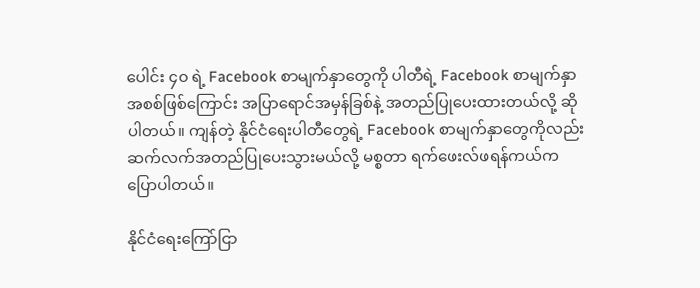ပေါင်း ၄၀ ရဲ့ Facebook စာမျက်နှာတွေကို ပါတီရဲ့ Facebook စာမျက်နှာအစစ်ဖြစ်ကြောင်း အပြာရောင်အမှန်ခြစ်နဲ့ အတည်ပြုပေးထားတယ်လို့ ဆိုပါတယ်။ ကျန်တဲ့ နိုင်ငံရေးပါတီတွေရဲ့ Facebook စာမျက်နှာတွေကိုလည်း ဆက်လက်အတည်ပြုပေးသွားမယ်လို့ မစ္စတာ ရက်ဖေးလ်ဖရန်ကယ်က ပြောပါတယ်။

နိုင်ငံရေးကြော်ငြာ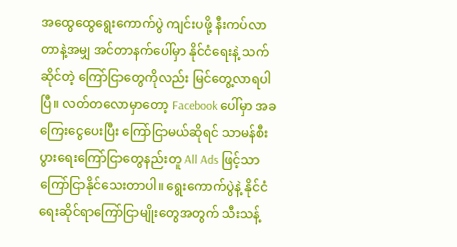အထွေထွေရွေးကောက်ပွဲ ကျင်းပဖို့ နီးကပ်လာတာနဲ့အမျှ အင်တာနက်ပေါ်မှာ နိုင်ငံရေးနဲ့ သက်ဆိုင်တဲ့ ကြော်ငြာတွေကိုလည်း မြင်တွေ့လာရပါပြီ။ လတ်တလောမှာတော့ Facebook ပေါ်မှာ အခကြေးငွေပေးပြီး ကြော်ငြာမယ်ဆိုရင် သာမန်စီးပွားရေးကြော်ငြာတွေနည်းတူ All Ads ဖြင့်သာ ကြော်ငြာနိုင်သေးတာပါ။ ရွေးကောက်ပွဲနဲ့ နိုင်ငံရေးဆိုင်ရာကြော်ငြာမျိုးတွေအတွက် သီးသန့်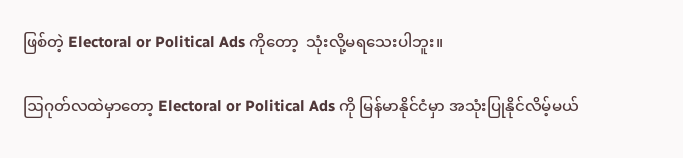ဖြစ်တဲ့ Electoral or Political Ads ကိုတော့  သုံးလို့မရသေးပါဘူး။

ဩဂုတ်လထဲမှာတော့ Electoral or Political Ads ကို မြန်မာနိုင်ငံမှာ အသုံးပြုနိုင်လိမ့်မယ်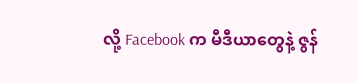လို့ Facebook က မီဒီယာတွေနဲ့ ဇွန်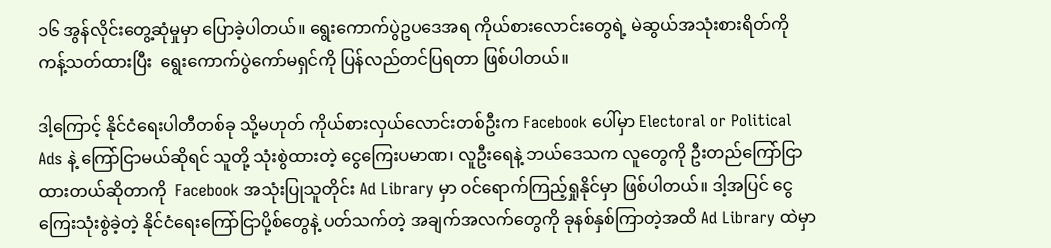၁၆ အွန်လိုင်းတွေ့ဆုံမှုမှာ ပြောခဲ့ပါတယ်။ ရွေးကောက်ပွဲဥပဒေအရ ကိုယ်စားလောင်းတွေရဲ့ မဲဆွယ်အသုံးစားရိတ်ကို ကန့်သတ်ထားပြီး  ရွေးကောက်ပွဲကော်မရှင်ကို ပြန်လည်တင်ပြရတာ ဖြစ်ပါတယ်။

ဒါ့ကြောင့် နိုင်ငံရေးပါတီတစ်ခု သို့မဟုတ် ကိုယ်စားလှယ်လောင်းတစ်ဦးက Facebook ပေါ်မှာ Electoral or Political Ads နဲ့ ကြော်ငြာမယ်ဆိုရင် သူတို့ သုံးစွဲထားတဲ့ ငွေကြေးပမာဏ၊ လူဦးရေနဲ့ ဘယ်ဒေသက လူတွေကို ဦးတည်ကြော်ငြာထားတယ်ဆိုတာကို  Facebook အသုံးပြုသူတိုင်း Ad Library မှာ ဝင်ရောက်ကြည့်ရှုနိုင်မှာ ဖြစ်ပါတယ်။ ဒါ့အပြင် ငွေကြေးသုံးစွဲခဲ့တဲ့ နိုင်ငံရေးကြော်ငြာပို့စ်တွေနဲ့ ပတ်သက်တဲ့ အချက်အလက်တွေကို ခုနစ်နှစ်ကြာတဲ့အထိ Ad Library ထဲမှာ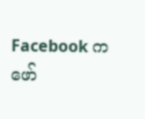Facebook က ဖော်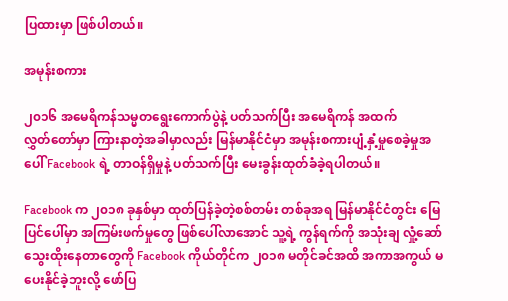ပြထားမှာ ဖြစ်ပါတယ်။

အမုန်းစကား

၂၀၁၆ အမေရိကန်သမ္မတရွေးကောက်ပွဲနဲ့ ပတ်သက်ပြီး အမေရိကန် အထက်လွှတ်‌တော်မှာ ကြားနာတဲ့အခါမှာလည်း မြန်မာနိုင်ငံမှာ အမုန်းစကားပျံ့နှံ့မှုစေခဲ့မှုအပေါ် Facebook ရဲ့ တာဝန်ရှိမှုနဲ့ ပတ်သက်ပြီး မေးခွန်းထုတ်ခံခဲ့ရပါတယ်။

Facebook က ၂၀၁၈ ခုနှစ်မှာ ထုတ်ပြန်ခဲ့တဲ့စစ်တမ်း တစ်ခုအရ မြန်မာနိုင်ငံတွင်း မြေပြင်ပေါ်မှာ အကြမ်းဖက်မှုတွေ ဖြစ်ပေါ်လာအောင် သူ့ရဲ့ ကွန်ရက်ကို အသုံးချ လှုံ့ဆော်သွေးထိုးနေတာတွေကို Facebook ကိုယ်တိုင်က ၂၀၁၈ မတိုင်ခင်အထိ အကာအကွယ် မပေးနိုင်ခဲ့ဘူးလို့ ဖော်ပြ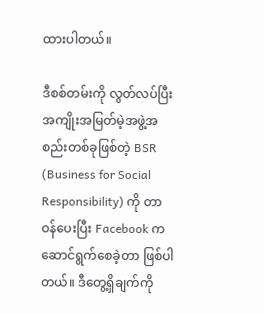ထားပါတယ်။

ဒီစစ်တမ်းကို လွတ်လပ်ပြီး အကျိုးအမြတ်မဲ့အဖွဲ့အစည်းတစ်ခုဖြစ်တဲ့ BSR (Business for Social Responsibility) ကို တာဝန်ပေးပြီး Facebook က ဆောင်ရွက်စေခဲ့တာ ဖြစ်ပါတယ်။ ဒီတွေ့ရှိချက်ကို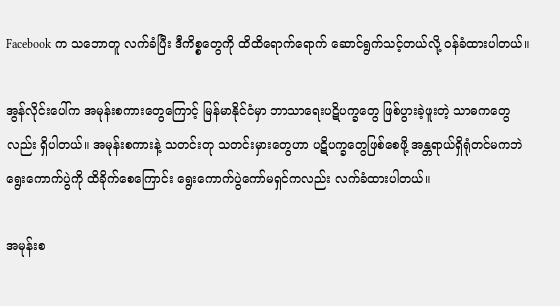Facebook က သဘောတူ လက်ခံပြီး ဒီကိစ္စတွေကို ထိထိရောက်ရောက် ဆောင်ရွက်သင့်တယ်လို့ ဝန်ခံထားပါတယ်။

အွန်လိုင်းပေါ်က အမုန်းစကားတွေကြောင့် မြန်မာနိုင်ငံမှာ ဘာသာရေးပဋိပက္ခတွေ ဖြစ်ပွားခဲ့ဖူးတဲ့ သာဓကတွေလည်း ရှိပါတယ်။ အမုန်းစကားနဲ့ သတင်းတု သတင်းမှားတွေဟာ ပဋိပက္ခတွေဖြစ်စေဖို့ အန္တရာယ်ရှိရုံတင်မကဘဲ ရွေးကောက်ပွဲကို ထိခိုက်စေကြောင်း ရွေးကောက်ပွဲကော်မရှင်ကလည်း လက်ခံထားပါတယ်။

အမုန်းစ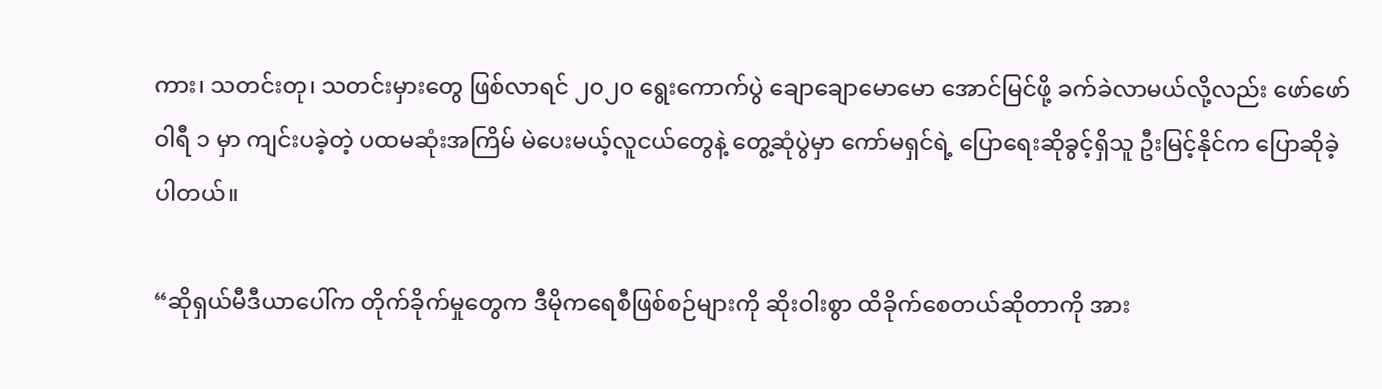ကား၊ သတင်းတု၊ သတင်းမှားတွေ ဖြစ်လာရင် ၂၀၂၀ ရွေးကောက်ပွဲ ချောချောမောမော အောင်မြင်ဖို့ ခက်ခဲလာမယ်လို့လည်း ဖော်ဖော်ဝါရီ ၁ မှာ ကျင်းပခဲ့တဲ့ ပထမဆုံးအကြိမ် မဲပေးမယ့်လူငယ်တွေနဲ့ တွေ့ဆုံပွဲမှာ ကော်မရှင်ရဲ့ ပြောရေးဆိုခွင့်ရှိသူ ဦးမြင့်နိုင်က ပြောဆိုခဲ့ပါတယ်။

“ဆိုရှယ်မီဒီယာပေါ်က တိုက်ခိုက်မှုတွေက ဒီမိုကရေစီဖြစ်စဉ်များကို ဆိုးဝါးစွာ ထိခိုက်စေတယ်ဆိုတာကို အား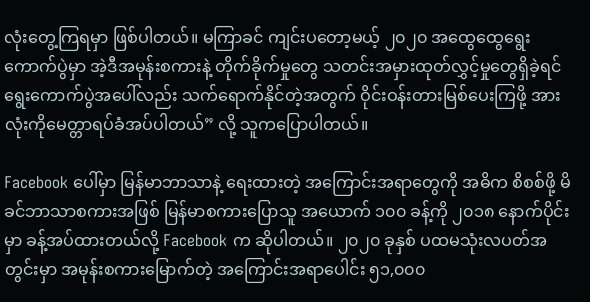လုံးတွေ့ကြရမှာ ဖြစ်ပါတယ်။ မကြာခင် ကျင်းပတော့မယ့် ၂၀၂၀ အထွေထွေရွေးကောက်ပွဲမှာ အဲ့ဒီအမုန်းစကားနဲ့ တိုက်ခိုက်မှုတွေ သတင်းအမှားထုတ်လွှင့်မှုတွေရှိခဲ့ရင် ရွေးကောက်ပွဲအပေါ်လည်း သက်ရောက်နိုင်တဲ့အတွက် ဝိုင်းဝန်းတားမြစ်ပေးကြဖို့ အားလုံးကိုမေတ္တာရပ်ခံအပ်ပါတယ်” လို့ သူကပြောပါတယ်။

Facebook ပေါ်မှာ မြန်မာဘာသာနဲ့ ရေးထားတဲ့ အကြောင်းအရာတွေကို အဓိက စိစစ်ဖို့ မိခင်ဘာသာစကားအဖြစ် မြန်မာစကားပြောသူ အယောက် ၁၀၀ ခန့်ကို ၂၀၁၈ နောက်ပိုင်းမှာ ခန့်အပ်ထားတယ်လို့ Facebook က ဆိုပါတယ်။ ၂၀၂၀ ခုနှစ် ပထမသုံးလပတ်အတွင်းမှာ အမုန်းစကားမြောက်တဲ့ အကြောင်းအရာပေါင်း ၅၁,၀၀၀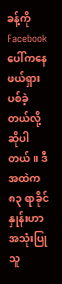ခန့်ကို Facebook ပေါ်ကနေ ဖယ်ရှားပစ်ခဲ့တယ်လို့ ဆိုပါတယ်။ ဒီအထဲက ၈၃ ရာခိုင်နှုန်းဟာ အသုံးပြုသူ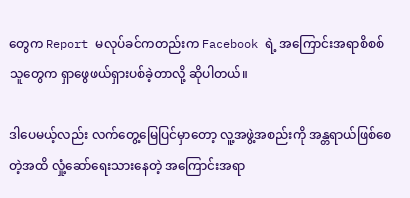တွေက Report မလုပ်ခင်ကတည်းက Facebook ရဲ့ အကြောင်းအရာစိစစ်သူတွေက ရှာဖွေဖယ်ရှားပစ်ခဲ့တာလို့ ဆိုပါတယ်။

ဒါပေမယ့်လည်း လက်တွေ့မြေပြင်မှာတော့ လူ့အဖွဲ့အစည်းကို အန္တရာယ်ဖြစ်စေတဲ့အထိ လှုံ့ဆော်ရေးသားနေတဲ့ အကြောင်းအရာ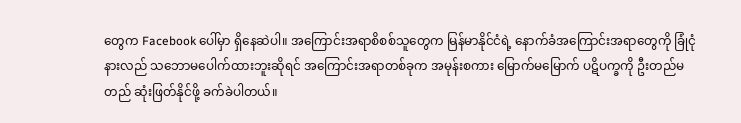တွေက Facebook ပေါ်မှာ ရှိနေဆဲပါ။ အကြောင်းအရာစိစစ်သူတွေက မြန်မာနိုင်ငံရဲ့ နောက်ခံအကြောင်းအရာတွေကို ခြုံငုံနားလည် သဘောမပေါက်ထားဘူးဆိုရင် အကြောင်းအရာတစ်ခုက အမုန်းစကား မြောက်မမြောက် ပဋိပက္ခကို ဦးတည်မတည် ဆုံးဖြတ်နိုင်ဖို့ ခက်ခဲပါတယ်။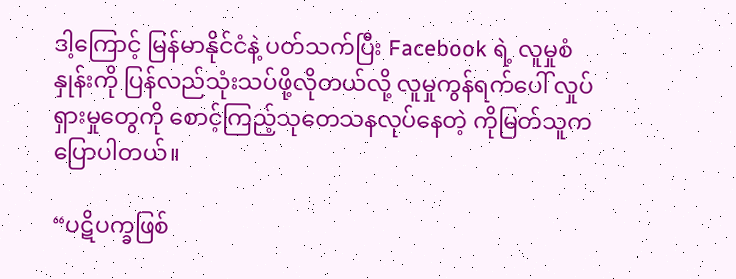ဒါ့ကြောင့် မြန်မာနိုင်ငံနဲ့ ပတ်သက်ပြီး Facebook ရဲ့ လူမှုစံနှုန်းကို ပြန်လည်သုံးသပ်ဖို့လိုတယ်လို့ လူမှုကွန်ရက်ပေါ် လှုပ်ရှားမှုတွေကို စောင့်ကြည့်သုတေသနလုပ်နေတဲ့ ကိုမြတ်သူက ပြောပါတယ်။

“ပဋိပက္ခဖြစ်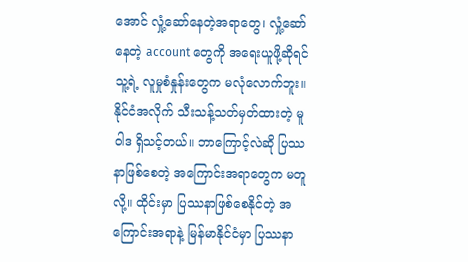အောင် လှုံ့ဆော်နေတဲ့အရာတွေ၊ လှုံ့ဆော်နေတဲ့ account တွေကို အရေးယူဖို့ဆိုရင် သူ့ရဲ့ လူမှုစံနှုန်းတွေက မလုံလောက်ဘူး။ နိုင်ငံအလိုက် သီးသန့်သတ်မှတ်ထားတဲ့ မူဝါဒ ရှိသင့်တယ်။ ဘာကြောင့်လဲဆို ပြဿနာဖြစ်စေတဲ့ အကြောင်းအရာတွေက မတူလို့။ ထိုင်းမှာ ပြဿနာဖြစ်စေနိုင်တဲ့ အကြောင်းအရာနဲ့ မြန်မာနိုင်ငံမှာ ပြဿနာ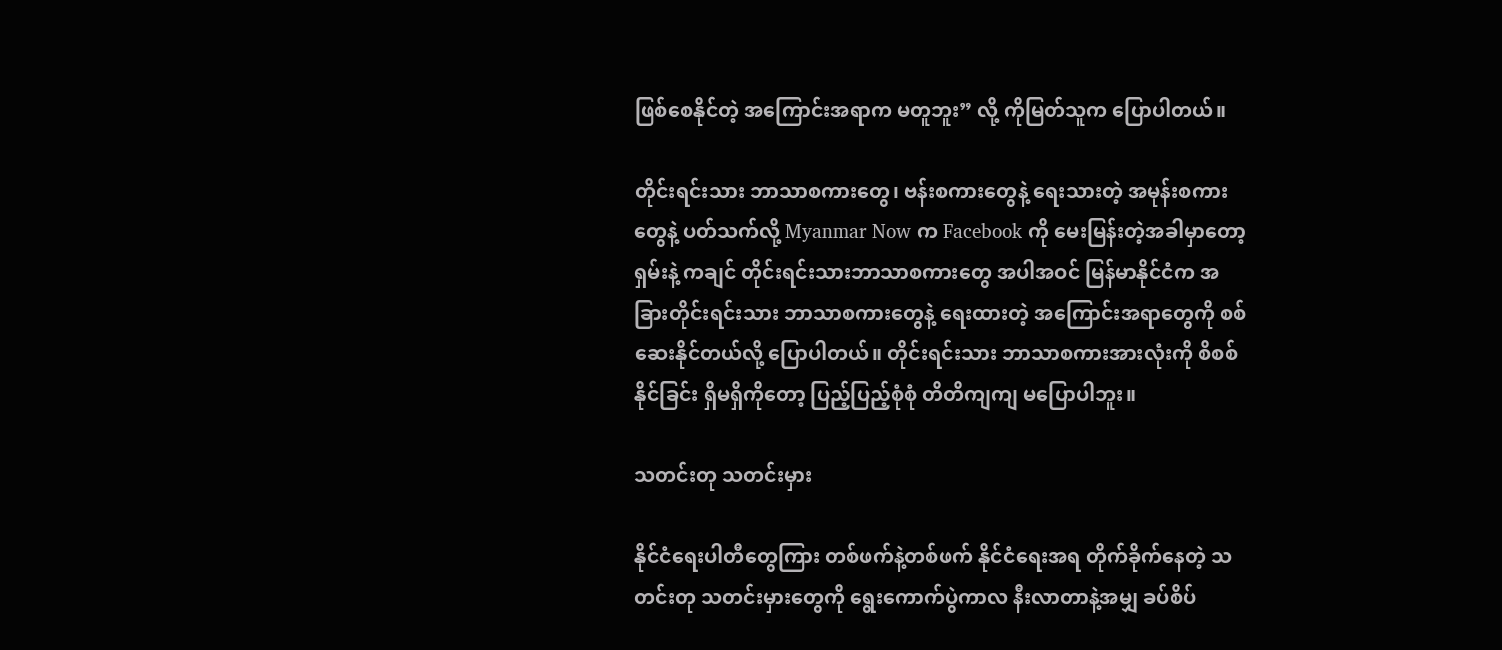ဖြစ်စေနိုင်တဲ့ အကြောင်းအရာက မတူဘူး” လို့ ကိုမြတ်သူက ပြောပါတယ်။

တိုင်းရင်းသား ဘာသာစကားတွေ၊ ဗန်းစကားတွေနဲ့ ရေးသားတဲ့ အမုန်းစကားတွေနဲ့ ပတ်သက်လို့ Myanmar Now က Facebook ကို မေးမြန်းတဲ့အခါမှာတော့ ရှမ်းနဲ့ ကချင် တိုင်းရင်းသားဘာသာစကားတွေ အပါအဝင် မြန်မာနိုင်ငံက အခြားတိုင်းရင်းသား ဘာသာစကားတွေနဲ့ ရေးထားတဲ့ အကြောင်းအရာတွေကို စစ်ဆေးနိုင်တယ်လို့ ပြောပါတယ်။ တိုင်းရင်းသား ဘာသာစကားအားလုံးကို စိစစ်နိုင်ခြင်း ရှိမရှိကိုတော့ ပြည့်ပြည့်စုံစုံ တိတိကျကျ မပြောပါဘူး။

သတင်းတု သတင်းမှား

နိုင်ငံရေးပါတီတွေကြား တစ်ဖက်နဲ့တစ်ဖက် နိုင်ငံရေးအရ တိုက်ခိုက်နေတဲ့ သတင်းတု သတင်းမှားတွေကို ရွေးကောက်ပွဲကာလ နီးလာတာနဲ့အမျှ ခပ်စိပ်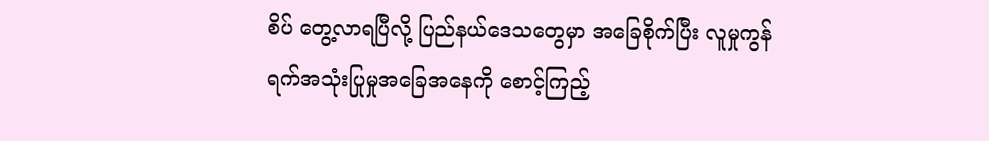စိပ် တွေ့လာရပြီလို့ ပြည်နယ်ဒေသတွေမှာ အခြေစိုက်ပြီး လူမှုကွန်ရက်အသုံးပြုမှုအခြေအနေကို စောင့်ကြည့်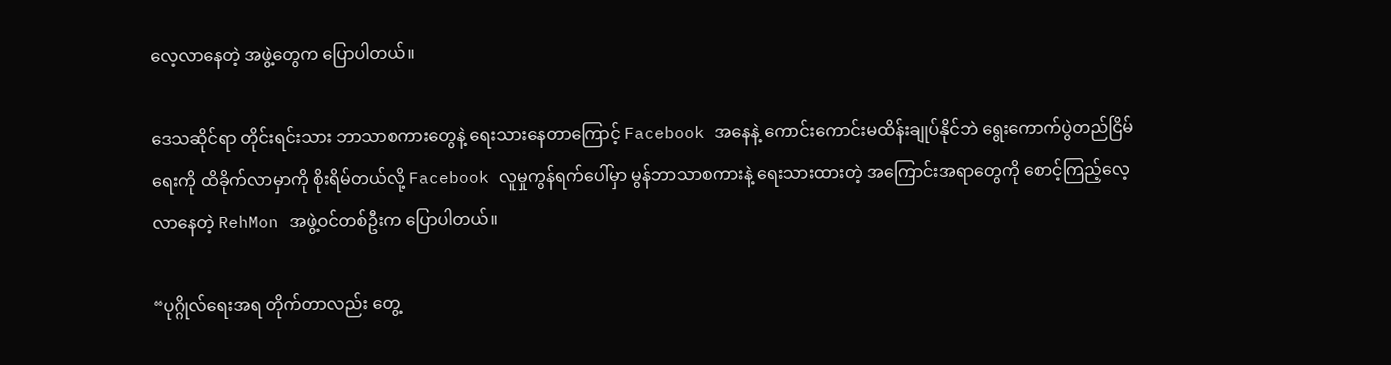လေ့လာနေတဲ့ အဖွဲ့တွေက ပြောပါတယ်။

ဒေသဆိုင်ရာ တိုင်းရင်းသား ဘာသာစကားတွေနဲ့ ရေးသားနေတာကြောင့် Facebook အနေနဲ့ ကောင်းကောင်းမထိန်းချုပ်နိုင်ဘဲ ရွေးကောက်ပွဲတည်ငြိမ်ရေးကို ထိခိုက်လာမှာကို စိုးရိမ်တယ်လို့ Facebook လူမှုကွန်ရက်ပေါ်မှာ မွန်ဘာသာစကားနဲ့ ရေးသားထားတဲ့ အကြောင်းအရာတွေကို စောင့်ကြည့်လေ့လာနေတဲ့ RehMon အဖွဲ့ဝင်တစ်ဦးက ပြောပါတယ်။

“ပုဂ္ဂိုလ်ရေးအရ တိုက်တာလည်း တွေ့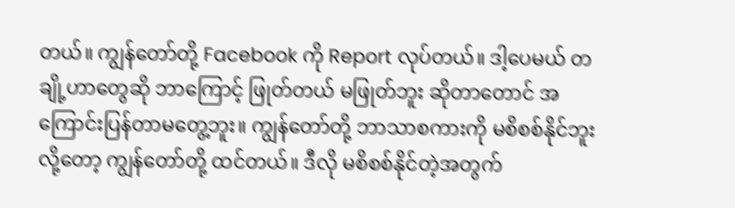တယ်။ ကျွန်တော်တို့ Facebook ကို Report လုပ်တယ်။ ဒါ့ပေမယ် တချို့ဟာတွေဆို ဘာကြောင့် ဖြုတ်တယ် မဖြုတ်ဘူး ဆိုတာတောင် အကြောင်းပြန်တာမတွေ့ဘူး။ ကျွန်တော်တို့ ဘာသာစကားကို မစိစစ်နိုင်ဘူးလို့တော့ ကျွန်တော်တို့ ထင်တယ်။ ဒီလို မစိစစ်နိုင်တဲ့အတွက်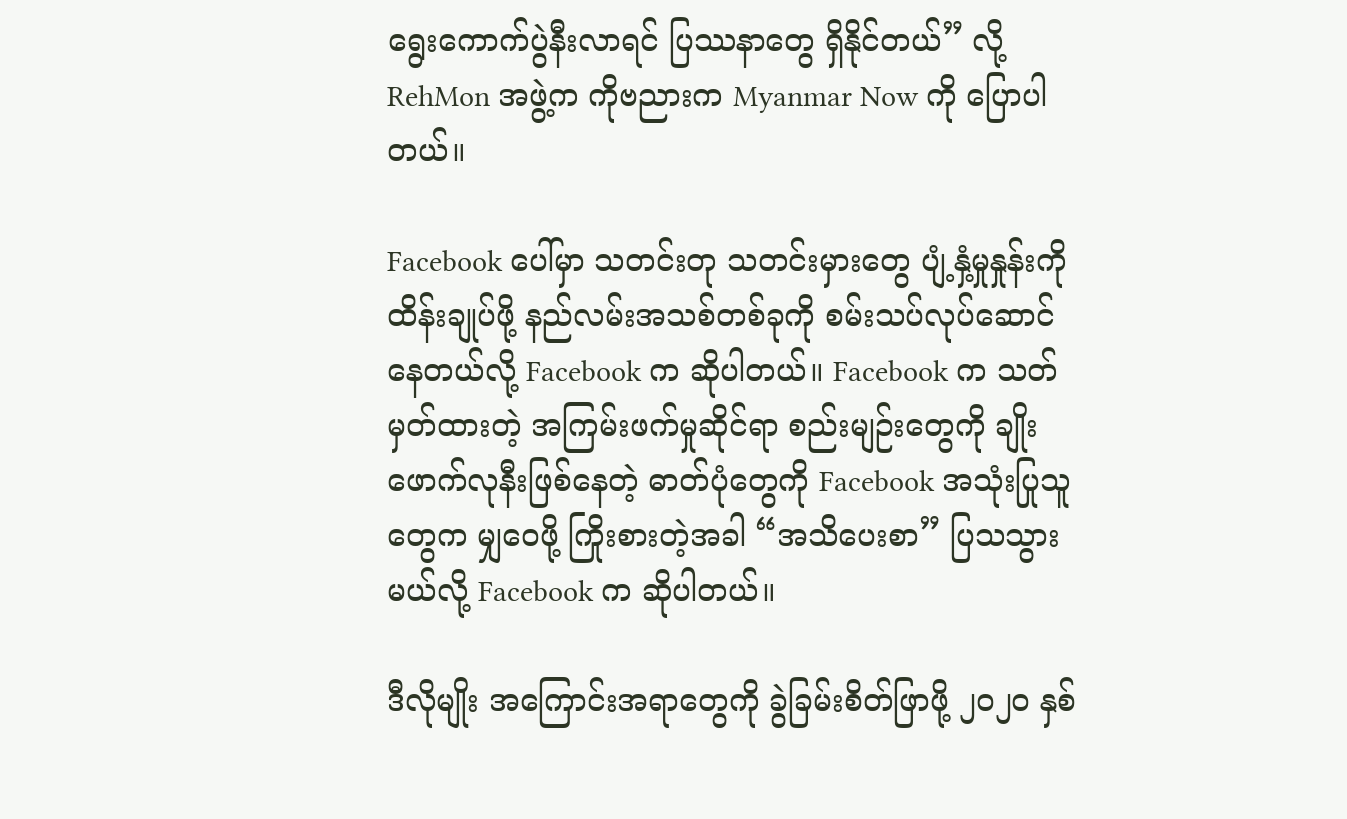ရွေးကောက်ပွဲနီးလာရင် ပြဿနာတွေ ရှိနိုင်တယ်” လို့ RehMon အဖွဲ့က ကိုဗညားက Myanmar Now ကို ပြောပါတယ်။

Facebook ပေါ်မှာ သတင်းတု သတင်းမှားတွေ ပျံ့နှံ့မှုနှုန်းကို ထိန်းချုပ်ဖို့ နည်လမ်းအသစ်တစ်ခုကို စမ်းသပ်လုပ်ဆောင်နေတယ်လို့ Facebook က ဆိုပါတယ်။ Facebook က သတ်မှတ်ထားတဲ့ အကြမ်းဖက်မှုဆိုင်ရာ စည်းမျဉ်းတွေကို ချိုးဖောက်လုနီးဖြစ်နေတဲ့ ဓာတ်ပုံတွေကို Facebook အသုံးပြုသူတွေက မျှဝေဖို့ ကြိုးစားတဲ့အခါ “အသိပေးစာ” ပြသသွားမယ်လို့ Facebook က ဆိုပါတယ်။

ဒီလိုမျိုး အကြောင်းအရာတွေကို ခွဲခြမ်းစိတ်ဖြာဖို့ ၂၀၂၀ နှစ်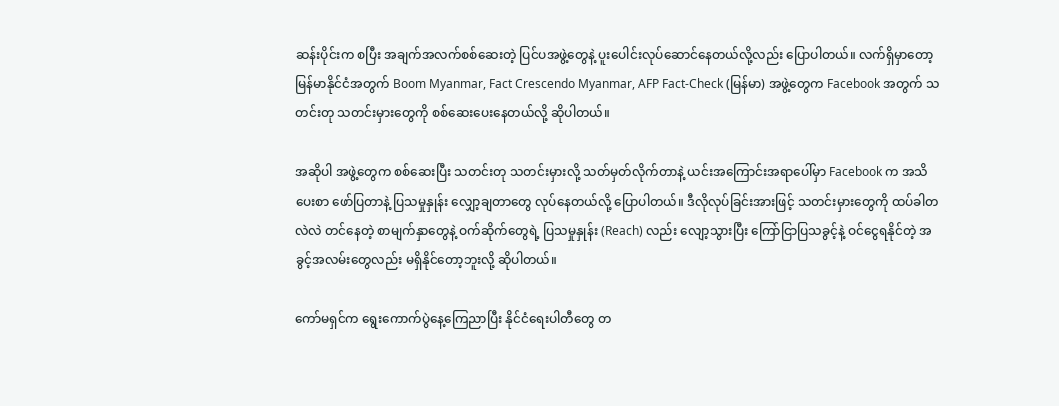ဆန်းပိုင်းက စပြီး အချက်အလက်စစ်ဆေးတဲ့ ပြင်ပအဖွဲ့တွေနဲ့ ပူးပေါင်းလုပ်ဆောင်နေတယ်လို့လည်း ပြောပါတယ်။ လက်ရှိမှာတော့ မြန်မာနိုင်ငံအတွက် Boom Myanmar, Fact Crescendo Myanmar, AFP Fact-Check (မြန်မာ) အဖွဲ့တွေက Facebook အတွက် သတင်းတု သတင်းမှားတွေကို စစ်ဆေးပေးနေတယ်လို့ ဆိုပါတယ်။

အဆိုပါ အဖွဲ့တွေက စစ်ဆေးပြီး သတင်းတု သတင်းမှားလို့ သတ်မှတ်လိုက်တာနဲ့ ယင်းအကြောင်းအရာပေါ်မှာ Facebook က အသိပေးစာ ဖော်ပြတာနဲ့ ပြသမှုနှုန်း လျှော့ချတာတွေ လုပ်နေတယ်လို့ ပြောပါတယ်။ ဒီလိုလုပ်ခြင်းအားဖြင့် သတင်းမှားတွေကို ထပ်ခါတလဲလဲ တင်နေတဲ့ စာမျက်နှာတွေနဲ့ ဝက်ဆိုက်တွေရဲ့ ပြသမှုနှုန်း (Reach) လည်း လျော့သွားပြီး ကြော်ငြာပြသခွင့်နဲ့ ဝင်ငွေရနိုင်တဲ့ အခွင့်အလမ်းတွေလည်း မရှိနိုင်တော့ဘူးလို့ ဆိုပါတယ်။

ကော်မရှင်က ရွေးကောက်ပွဲနေ့ကြေညာပြီး နိုင်ငံရေးပါတီတွေ တ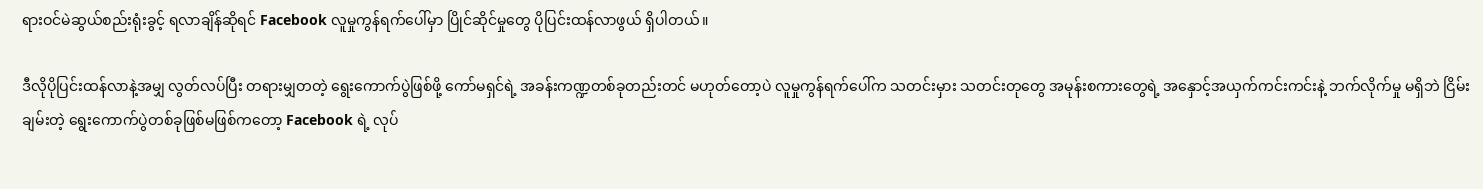ရားဝင်မဲဆွယ်စည်းရုံးခွင့် ရလာချိန်ဆိုရင် Facebook လူမှုကွန်ရက်ပေါ်မှာ ပြိုင်ဆိုင်မှုတွေ ပိုပြင်းထန်လာဖွယ် ရှိပါတယ်။

ဒီလိုပိုပြင်းထန်လာနဲ့အမျှ လွတ်လပ်ပြီး တရားမျှတတဲ့ ရွေးကောက်ပွဲဖြစ်ဖို့ ကော်မရှင်ရဲ့ အခန်းကဏ္ဍတစ်ခုတည်းတင် မဟုတ်တော့ပဲ လူမှုကွန်ရက်ပေါ်က သတင်းမှား သတင်းတုတွေ အမုန်းစကားတွေရဲ့ အနှောင့်အယှက်ကင်းကင်းနဲ့ ဘက်လိုက်မှု မရှိဘဲ ငြိမ်းချမ်းတဲ့ ရွေးကောက်ပွဲတစ်ခုဖြစ်မဖြစ်ကတော့ Facebook ရဲ့ လုပ်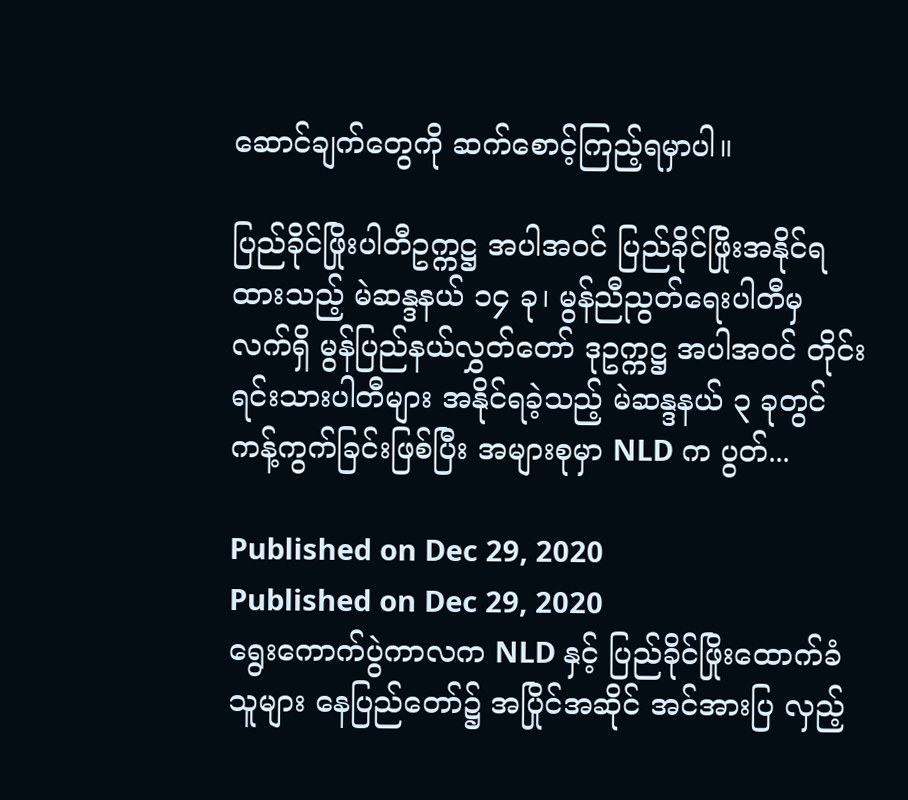ဆောင်ချက်တွေကို ဆက်စောင့်ကြည့်ရမှာပါ။

ပြည်ခိုင်ဖြိုးပါတီဥက္ကဋ္ဌ အပါအဝင် ပြည်ခိုင်ဖြိုးအနိုင်ရထားသည့် မဲဆန္ဒနယ် ၁၄ ခု၊ မွန်ညီညွတ်ရေးပါတီမှ လက်ရှိ မွန်ပြည်နယ်လွှတ်တော် ဒုဥက္ကဋ္ဌ အပါအဝင် တိုင်းရင်းသားပါတီများ အနိုင်ရခဲ့သည့် မဲဆန္ဒနယ် ၃ ခုတွင် ကန့်ကွက်ခြင်းဖြစ်ပြီး အများစုမှာ NLD က ပွတ်...

Published on Dec 29, 2020
Published on Dec 29, 2020
ရွေးကောက်ပွဲကာလက NLD နှင့် ပြည်ခိုင်ဖြိုးထောက်ခံသူများ နေပြည်တော်၌ အပြိုင်အဆိုင် အင်အားပြ လှည့်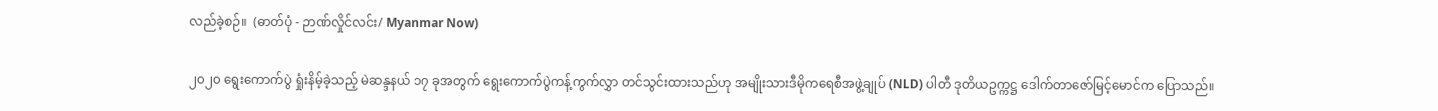လည်ခဲ့စဉ်။  (ဓာတ်ပုံ - ဉာဏ်လှိုင်လင်း/ Myanmar Now)

၂၀၂၀ ရွေးကောက်ပွဲ ရှုံးနိမ့်ခဲ့သည့် မဲဆန္ဒနယ် ၁၇ ခုအတွက် ရွေးကောက်ပွဲကန့်ကွက်လွှာ တင်သွင်းထားသည်ဟု အမျိုးသားဒီမိုကရေစီအဖွဲ့ချုပ် (NLD) ပါတီ ဒုတိယဥက္ကဋ္ဌ ဒေါက်တာဇော်မြင့်မောင်က ပြောသည်။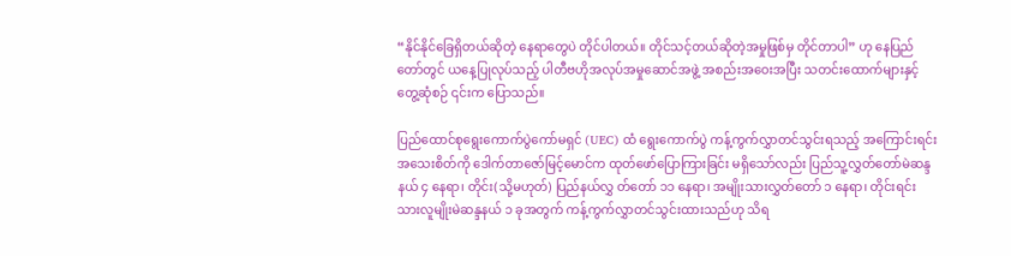“နိုင်နိုင်ခြေရှိတယ်ဆိုတဲ့ နေရာတွေပဲ တိုင်ပါတယ်။ တိုင်သင့်တယ်ဆိုတဲ့အမှုဖြစ်မှ တိုင်တာပါ” ဟု နေပြည်တော်တွင် ယနေ့ပြုလုပ်သည့် ပါတီဗဟိုအလုပ်အမှုဆောင်အဖွဲ့ အစည်းအဝေးအပြီး သတင်းထောက်များနှင့်တွေ့ဆုံစဉ် ၎င်းက ပြောသည်။

ပြည်ထောင်စုရွေးကောက်ပွဲကော်မရှင် (UEC) ထံ ရွေးကောက်ပွဲ ကန့်ကွက်လွှာတင်သွင်းရသည့် အကြောင်းရင်းအသေးစိတ်ကို ဒေါက်တာဇော်မြင့်မောင်က ထုတ်ဖော်ပြောကြားခြင်း မရှိသော်လည်း ပြည်သူ့လွှတ်တော်မဲဆန္ဒနယ် ၄ နေရာ၊ တိုင်း(သို့မဟုတ်) ပြည်နယ်လွှ တ်တော် ၁၁ နေရာ၊ အမျိုးသားလွှတ်တော် ၁ နေရာ၊ တိုင်းရင်းသားလူမျိုးမဲဆန္ဒနယ် ၁ ခုအတွက် ကန့်ကွက်လွှာတင်သွင်းထားသည်ဟု သိရ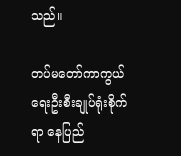သည်။

တပ်မတော်ကာကွယ်ရေးဦးစီးချုပ်ရုံးစိုက်ရာ နေပြည်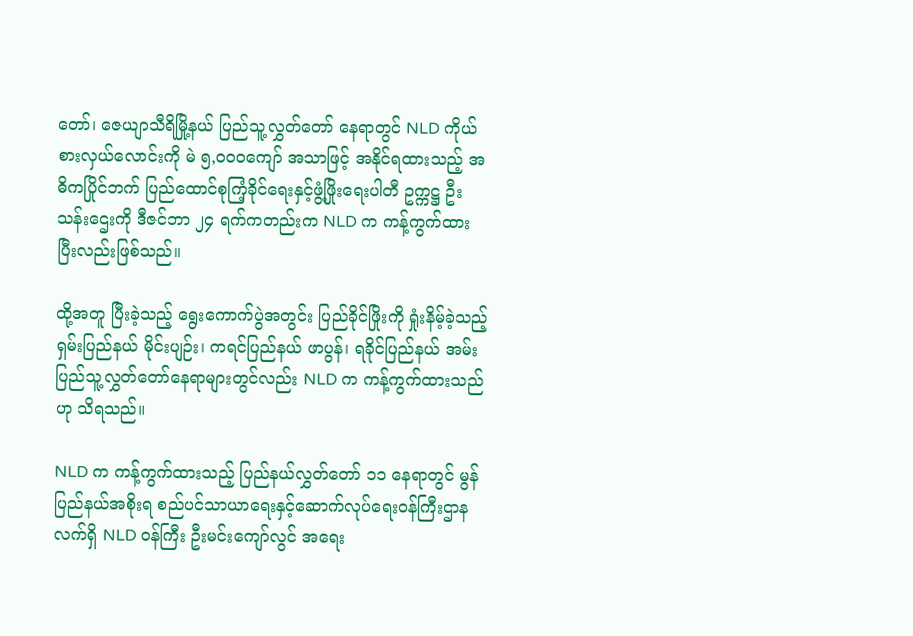တော်၊ ဇေယျာသီရိမြို့နယ် ပြည်သူ့လွှတ်တော် နေရာတွင် NLD ကိုယ်စားလှယ်လောင်းကို မဲ ၅,၀၀၀ကျော် အသာဖြင့် အနိုင်ရထားသည့် အဓိကပြိုင်ဘက် ပြည်ထောင်စုကြံ့ခိုင်ရေးနှင့်ဖွံ့ဖြိုးရေးပါတီ ဥက္ကဋ္ဌ ဦးသန်းဌေးကို ဒီဇင်ဘာ ၂၄ ရက်ကတည်းက NLD က ကန့်ကွက်ထားပြီးလည်းဖြစ်သည်။

ထို့အတူ ပြီးခဲ့သည့် ရွေးကောက်ပွဲအတွင်း ပြည်ခိုင်ဖြိုးကို ရှုံးနိမ့်ခဲ့သည့် ရှမ်းပြည်နယ် မိုင်းပျဉ်း၊ ကရင်ပြည်နယ် ဖာပွန်၊ ရခိုင်ပြည်နယ် အမ်း ပြည်သူ့လွှတ်တော်နေရာများတွင်လည်း NLD က ကန့်ကွက်ထားသည်ဟု သိရသည်။

NLD က ကန့်ကွက်ထားသည့် ပြည်နယ်လွှတ်တော် ၁၁ နေရာတွင် မွန်ပြည်နယ်အစိုးရ စည်ပင်သာယာရေးနှင့်ဆောက်လုပ်ရေးဝန်ကြီးဌာန လက်ရှိ NLD ဝန်ကြီး ဦးမင်းကျော်လွင် အရေး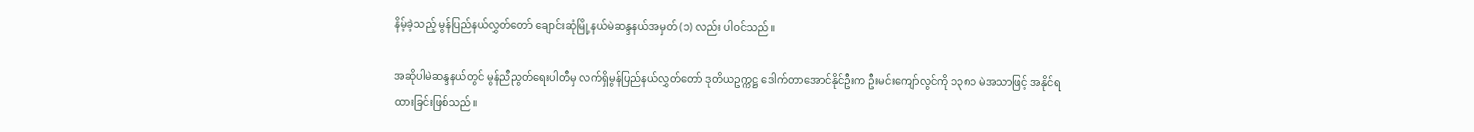နိမ့်ခဲ့သည့် မွန်ပြည်နယ်လွှတ်တော် ချောင်းဆုံမြို့နယ်မဲဆန္ဒနယ်အမှတ် (၁) လည်း ပါဝင်သည်။

အဆိုပါမဲဆန္ဒနယ်တွင် မွန်ညီညွတ်ရေးပါတီမှ လက်ရှိမွန်ပြည်နယ်လွှတ်တော် ဒုတိယဥက္ကဋ္ဌ ဒေါက်တာအောင်နိုင်ဦးက ဦးမင်းကျော်လွင်ကို ၁၃၈၁ မဲအသာဖြင့် အနိုင်ရထားခြင်းဖြစ်သည်။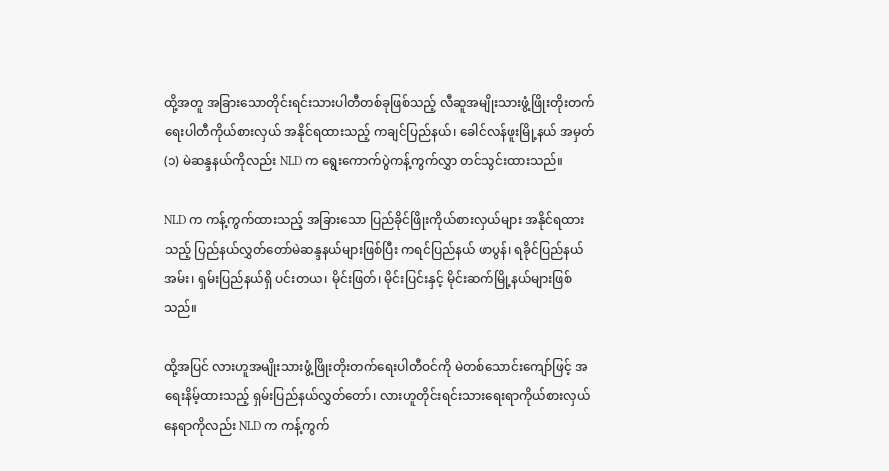ထို့အတူ အခြားသောတိုင်းရင်းသားပါတီတစ်ခုဖြစ်သည့် လီဆူအမျိုးသားဖွံ့ဖြိုးတိုးတက်ရေးပါတီကိုယ်စားလှယ် အနိုင်ရထားသည့် ကချင်ပြည်နယ်၊ ခေါင်လန်ဖူးမြို့နယ် အမှတ် (၁) မဲဆန္ဒနယ်ကိုလည်း NLD က ရွေးကောက်ပွဲကန့်ကွက်လွှာ တင်သွင်းထားသည်။

NLD က ကန့်ကွက်ထားသည့် အခြားသော ပြည်ခိုင်ဖြိုးကိုယ်စားလှယ်များ အနိုင်ရထားသည့် ပြည်နယ်လွှတ်တော်မဲဆန္ဒနယ်များဖြစ်ပြီး ကရင်ပြည်နယ် ဖာပွန်၊ ရခိုင်ပြည်နယ် အမ်း၊ ရှမ်းပြည်နယ်ရှိ ပင်းတယ၊ မိုင်းဖြတ်၊ မိုင်းပြင်းနှင့် မိုင်းဆက်မြို့နယ်များဖြစ်သည်။

ထို့အပြင် လားဟူအမျိုးသားဖွံ့ဖြိုးတိုးတက်ရေးပါတီဝင်ကို မဲတစ်သောင်းကျော်ဖြင့် အရေးနိမ့်ထားသည့် ရှမ်းပြည်နယ်လွှတ်တော်၊ လားဟူတိုင်းရင်းသားရေးရာကိုယ်စားလှယ်နေရာကိုလည်း NLD က ကန့်ကွက်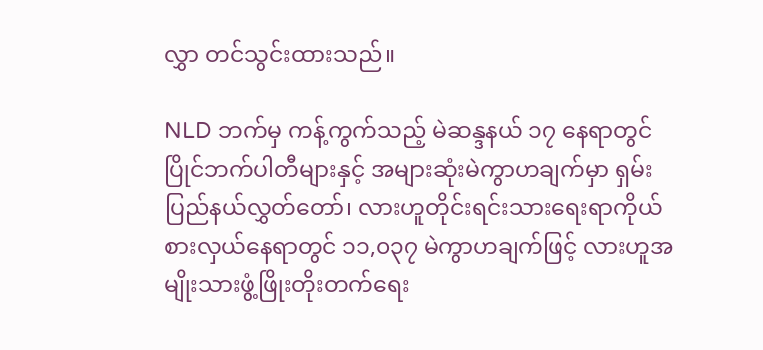လွှာ တင်သွင်းထားသည်။

NLD ဘက်မှ ကန့်ကွက်သည့် မဲဆန္ဒနယ် ၁၇ နေရာတွင် ပြိုင်ဘက်ပါတီများနှင့် အများဆုံးမဲကွာဟချက်မှာ ရှမ်းပြည်နယ်လွှတ်တော်၊ လားဟူတိုင်းရင်းသားရေးရာကိုယ်စားလှယ်နေရာတွင် ၁၁,၀၃၇ မဲကွာဟချက်ဖြင့် လားဟူအမျိုးသားဖွံ့ဖြိုးတိုးတက်ရေး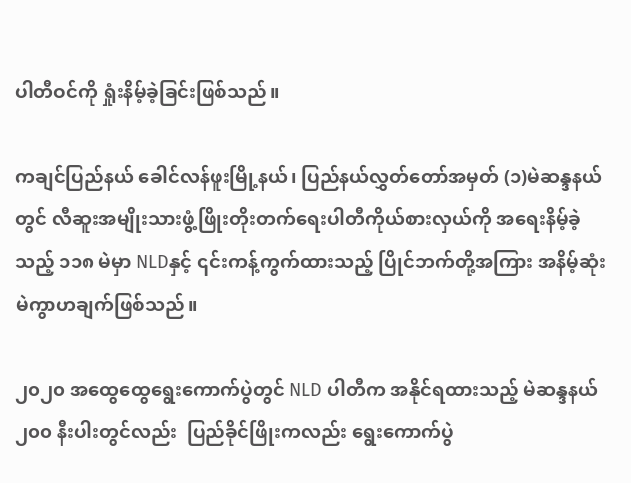ပါတီဝင်ကို ရှုံးနိမ့်ခဲ့ခြင်းဖြစ်သည်။

ကချင်ပြည်နယ် ခေါင်လန်ဖူးမြို့နယ်၊ ပြည်နယ်လွှတ်တော်အမှတ် (၁)မဲဆန္ဒနယ်တွင် လီဆူးအမျိုးသားဖွံ့ဖြိုးတိုးတက်ရေးပါတီကိုယ်စားလှယ်ကို အရေးနိမ့်ခဲ့သည့် ၁၁၈ မဲမှာ NLDနှင့် ၎င်းကန့်ကွက်ထားသည့် ပြိုင်ဘက်တို့အကြား အနိမ့်ဆုံးမဲကွာဟချက်ဖြစ်သည်။

၂၀၂၀ အထွေထွေရွေးကောက်ပွဲတွင် NLD ပါတီက အနိုင်ရထားသည့် မဲဆန္ဒနယ် ၂၀၀ နီးပါးတွင်လည်း  ပြည်ခိုင်ဖြိုးကလည်း ရွေးကောက်ပွဲ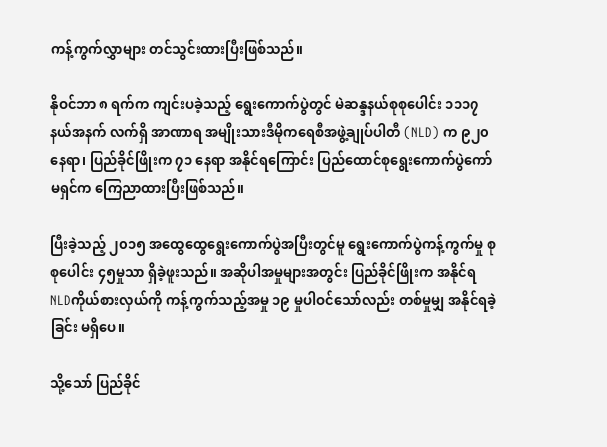ကန့်ကွက်လွှာများ တင်သွင်းထားပြီးဖြစ်သည်။

နိုဝင်ဘာ ၈ ရက်က ကျင်းပခဲ့သည့် ရွေးကောက်ပွဲတွင် မဲဆန္ဒနယ်စုစုပေါင်း ၁၁၁၇ နယ်အနက် လက်ရှိ အာဏာရ အမျိုးသားဒီမိုကရေစီအဖွဲ့ချုပ်ပါတီ (NLD) က ၉၂၀ နေရာ၊ ပြည်ခိုင်ဖြိုးက ၇၁ နေရာ အနိုင်ရကြောင်း ပြည်ထောင်စုရွေးကောက်ပွဲကော်မရှင်က ကြေညာထားပြီးဖြစ်သည်။

ပြီးခဲ့သည့် ၂၀၁၅ အထွေထွေရွေးကောက်ပွဲအပြီးတွင်မူ ရွေးကောက်ပွဲကန့်ကွက်မှု စုစုပေါင်း ၄၅မှုသာ ရှိခဲ့ဖူးသည်။ အဆိုပါအမှုများအတွင်း ပြည်ခိုင်ဖြိုးက အနိုင်ရ NLDကိုယ်စားလှယ်ကို ကန့်ကွက်သည့်အမှု ၁၉ မှုပါဝင်သော်လည်း တစ်မှုမျှ အနိုင်ရခဲ့ခြင်း မရှိပေ။

သို့သော် ပြည်ခိုင်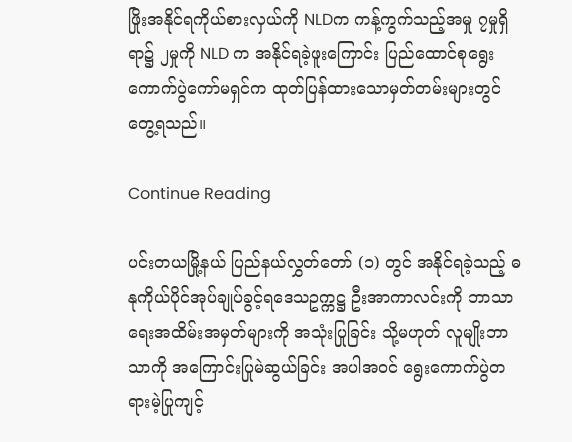ဖြိုးအနိုင်ရကိုယ်စားလှယ်ကို NLDက ကန့်ကွက်သည့်အမှု ၇မှုရှိရာ၌ ၂မှုကို NLD က အနိုင်ရခဲ့ဖူးကြောင်း ပြည်ထောင်စုရွေးကောက်ပွဲကော်မရှင်က ထုတ်ပြန်ထားသောမှတ်တမ်းများတွင် တွေ့ရသည်။

Continue Reading

ပင်းတယမြို့နယ် ပြည်နယ်လွှတ်တော် (၁) တွင် အနိုင်ရခဲ့သည့် ဓနုကိုယ်ပိုင်အုပ်ချုပ်ခွင့်ရဒေသဥက္ကဋ္ဌ ဦးအာကာလင်းကို ဘာသာရေးအထိမ်းအမှတ်များကို အသုံးပြုခြင်း သို့မဟုတ် လူမျိုးဘာသာကို အကြောင်းပြုမဲဆွယ်ခြင်း အပါအဝင် ရွေးကောက်ပွဲတရားမဲ့ပြုကျင့်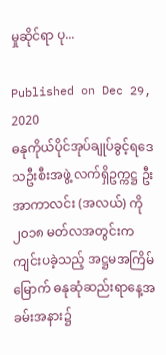မှုဆိုင်ရာ ပု...

Published on Dec 29, 2020
ဓနုကိုယ်ပိုင်အုပ်ချုပ်ခွင့်ရဒေသဦးစီးအဖွဲ့ လက်ရှိဥက္ကဋ္ဌ ဦးအာကာလင်း (အလယ်) ကို ၂၀၁၈ မတ်လအတွင်းက ကျင်းပခဲ့သည့် အဋ္ဌမအကြိမ်မြောက် ဓနုဆုံဆည်းရာနေ့အခမ်းအနား၌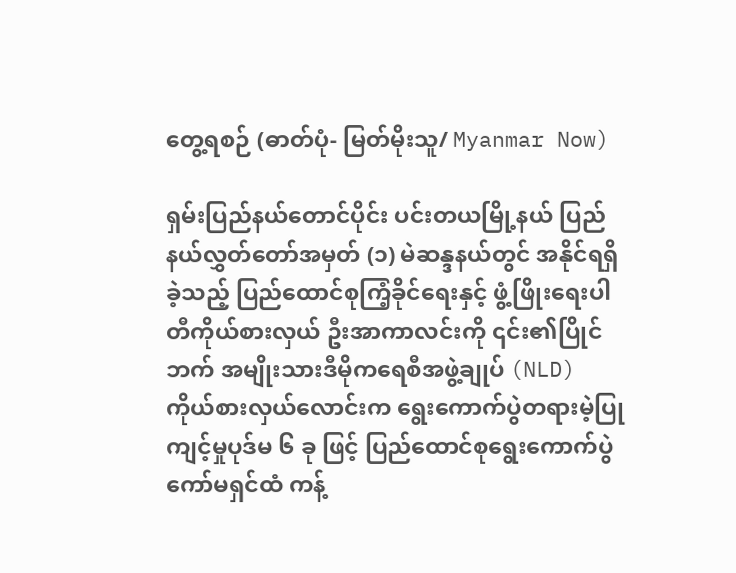တွေ့ရစဉ် (ဓာတ်ပုံ- မြတ်မိုးသူ/ Myanmar Now)

ရှမ်းပြည်နယ်တောင်ပိုင်း ပင်းတယမြို့နယ် ပြည်နယ်လွှတ်တော်အမှတ် (၁) မဲဆန္ဒနယ်တွင် အနိုင်ရရှိခဲ့သည့် ပြည်ထောင်စုကြံ့ခိုင်ရေးနှင့် ဖွံ့ဖြိုးရေးပါတီကိုယ်စားလှယ် ဦးအာကာလင်းကို ၎င်း၏ပြိုင်ဘက် အမျိုးသားဒီမိုကရေစီအဖွဲ့ချုပ် (NLD) ကိုယ်စားလှယ်လောင်းက ရွေးကောက်ပွဲတရားမဲ့ပြုကျင့်မှုပုဒ်မ ၆ ခု ဖြင့် ပြည်ထောင်စုရွေးကောက်ပွဲကော်မရှင်ထံ ကန့်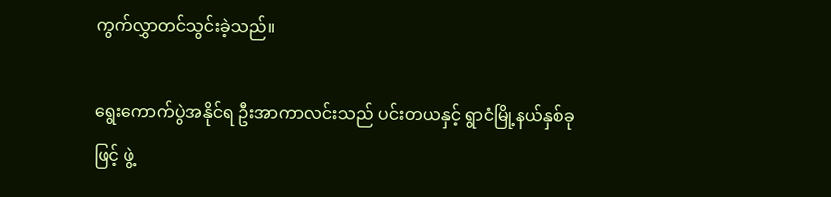ကွက်လွှာတင်သွင်းခဲ့သည်။

ရွေးကောက်ပွဲအနိုင်ရ ဦးအာကာလင်းသည် ပင်းတယနှင့် ရွာငံမြို့နယ်နှစ်ခုဖြင့် ဖွဲ့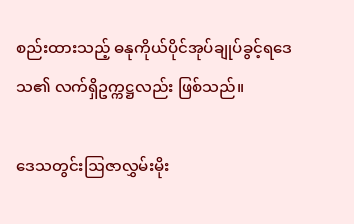စည်းထားသည့် ဓနုကိုယ်ပိုင်အုပ်ချုပ်ခွင့်ရဒေသ၏ လက်ရှိဥက္ကဋ္ဌလည်း ဖြစ်သည်။

ဒေသတွင်းဩဇာလွှမ်းမိုး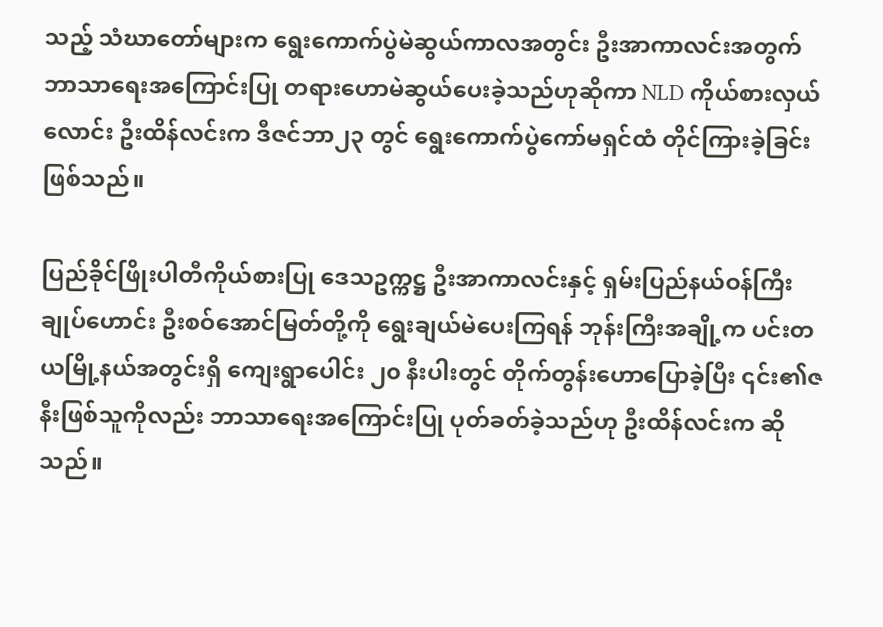သည့် သံဃာတော်များက ရွေးကောက်ပွဲမဲဆွယ်ကာလအတွင်း ဦးအာကာလင်းအတွက် ဘာသာရေးအကြောင်းပြု တရားဟောမဲဆွယ်ပေးခဲ့သည်ဟုဆိုကာ NLD ကိုယ်စားလှယ်လောင်း ဦးထိန်လင်းက ဒီဇင်ဘာ၂၃ တွင် ရွေးကောက်ပွဲကော်မရှင်ထံ တိုင်ကြားခဲ့ခြင်းဖြစ်သည်။

ပြည်ခိုင်ဖြိုးပါတီကိုယ်စားပြု ဒေသဥက္ကဋ္ဌ ဦးအာကာလင်းနှင့် ရှမ်းပြည်နယ်ဝန်ကြီးချုပ်ဟောင်း ဦးစဝ်အောင်မြတ်တို့ကို ရွေးချယ်မဲပေးကြရန် ဘုန်းကြီးအချို့က ပင်းတယမြို့နယ်အတွင်းရှိ ကျေးရွာပေါင်း ၂၀ နီးပါးတွင် တိုက်တွန်းဟောပြောခဲ့ပြီး ၎င်း၏ဇနီးဖြစ်သူကိုလည်း ဘာသာရေးအကြောင်းပြု ပုတ်ခတ်ခဲ့သည်ဟု ဦးထိန်လင်းက ဆိုသည်။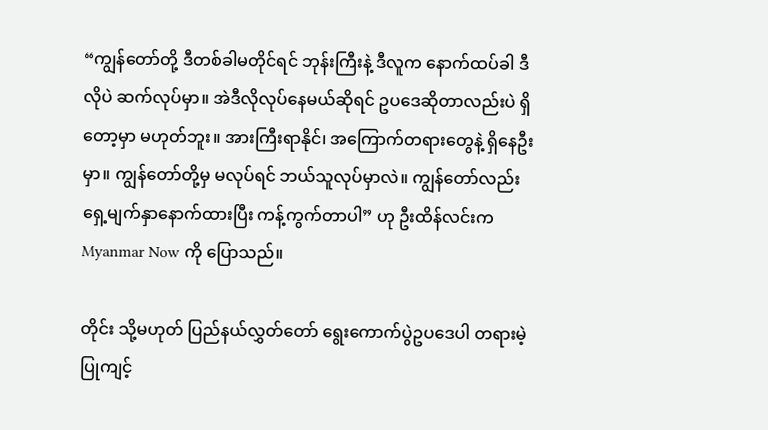“ကျွန်တော်တို့ ဒီတစ်ခါမတိုင်ရင် ဘုန်းကြီးနဲ့ ဒီလူက နောက်ထပ်ခါ ဒီလိုပဲ ဆက်လုပ်မှာ။ အဲဒီလိုလုပ်နေမယ်ဆိုရင် ဥပဒေဆိုတာလည်းပဲ ရှိတော့မှာ မဟုတ်ဘူး။ အားကြီးရာနိုင်၊ အကြောက်တရားတွေနဲ့ ရှိနေဦးမှာ။ ကျွန်တော်တို့မှ မလုပ်ရင် ဘယ်သူလုပ်မှာလဲ။ ကျွန်တော်လည်း ရှေ့မျက်နှာနောက်ထားပြီး ကန့်ကွက်တာပါ” ဟု ဦးထိန်လင်းက Myanmar Now ကို ပြောသည်။

တိုင်း သို့မဟုတ် ပြည်နယ်လွှတ်တော် ရွေးကောက်ပွဲဥပဒေပါ တရားမဲ့ပြုကျင့်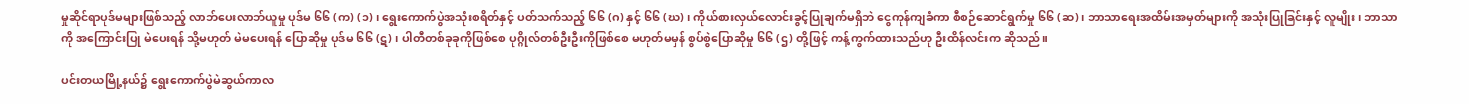မှုဆိုင်ရာပုဒ်မများဖြစ်သည့် လာဘ်ပေးလာဘ်ယူမှု ပုဒ်မ ၆၆ (က) (၁) ၊ ရွေးကောက်ပွဲအသုံးစရိတ်နှင့် ပတ်သက်သည့် ၆၆ (ဂ) နှင့် ၆၆ (ဃ) ၊ ကိုယ်စားလှယ်လောင်းခွင့်ပြုချက်မရှိဘဲ ငွေကုန်ကျခံကာ စီစဉ်ဆောင်ရွက်မှု ၆၆ (ဆ)၊ ဘာသာရေးအထိမ်းအမှတ်များကို အသုံးပြုခြင်းနှင့် လူမျိုး၊ ဘာသာကို အကြောင်းပြု မဲပေးရန် သို့မဟုတ် မဲမပေးရန် ပြောဆိုမှု ပုဒ်မ ၆၆ (ဋ) ၊ ပါတီတစ်ခုခုကိုဖြစ်စေ ပုဂ္ဂိုလ်တစ်ဦးဦးကိုဖြစ်စေ မဟုတ်မမှန် စွပ်စွဲပြောဆိုမှု ၆၆ (ဌ) တို့ဖြင့် ကန့်ကွက်ထားသည်ဟု ဦးထိန်လင်းက ဆိုသည်။

ပင်းတယမြို့နယ်၌ ရွေးကောက်ပွဲမဲဆွယ်ကာလ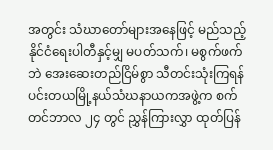အတွင်း သံဃာတော်များအနေဖြင့် မည်သည့်နိုင်ငံရေးပါတီနှင့်မျှ မပတ်သက်၊ မစွက်ဖက်ဘဲ အေးဆေးတည်ငြိမ်စွာ သီတင်းသုံးကြရန် ပင်းတယမြို့နယ်သံဃနာယကအဖွဲ့က စက်တင်ဘာလ ၂၄ တွင် ညွှန်ကြားလွှာ ထုတ်ပြန်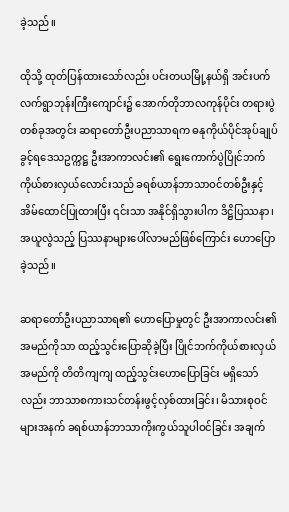ခဲ့သည်။

ထိုသို့ ထုတ်ပြန်ထားသော်လည်း ပင်းတယမြို့နယ်ရှိ အင်းပက်လက်ရွာဘုန်းကြီးကျောင်း၌ အောက်တိုဘာလကုန်ပိုင်း တရားပွဲတစ်ခုအတွင်း ဆရာတော်ဦးပညာသာရက ဓနုကိုယ်ပိုင်အုပ်ချုပ်ခွင့်ရဒေသဥက္ကဋ္ဌ ဦးအာကာလင်း၏ ရွေးကောက်ပွဲပြိုင်ဘက် ကိုယ်စားလှယ်လောင်းသည် ခရစ်ယာန်ဘာသာဝင်တစ်ဦးနှင့် အိမ်ထောင်ပြုထားပြီး ၎င်းသာ အနိုင်ရှိသွားပါက ဒိဋ္ဌိပြဿနာ၊ အယူလွဲသည့် ပြဿနာများပေါ်လာမည်ဖြစ်ကြောင်း ဟောပြောခဲ့သည်။

ဆရာတော်ဦးပညာသာရ၏ ဟောပြောမှုတွင် ဦးအာကာလင်း၏ အမည်ကိုသာ ထည့်သွင်းပြောဆိုခဲ့ပြီး ပြိုင်ဘက်ကိုယ်စားလှယ်အမည်ကို တိတိကျကျ ထည့်သွင်းဟောပြောခြင်း မရှိသော်လည်း ဘာသာစကားသင်တန်းဖွင့်လှစ်ထားခြင်း၊ မိသားစုဝင်များအနက် ခရစ်ယာန်ဘာသာကိုးကွယ်သူပါဝင်ခြင်း အချက်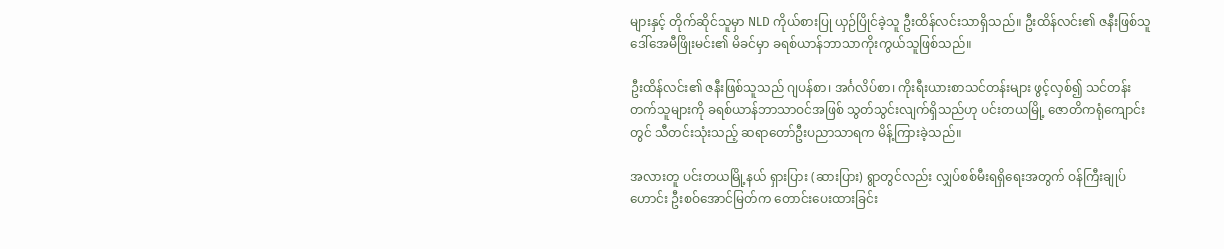များနှင့် တိုက်ဆိုင်သူမှာ NLD ကိုယ်စားပြု ယှဉ်ပြိုင်ခဲ့သူ ဦးထိန်လင်းသာရှိသည်။ ဦးထိန်လင်း၏ ဇနီးဖြစ်သူ ဒေါ်အေမီဖြိုးမင်း၏ မိခင်မှာ ခရစ်ယာန်ဘာသာကိုးကွယ်သူဖြစ်သည်။

ဦးထိန်လင်း၏ ဇနီးဖြစ်သူသည် ဂျပန်စာ၊ အင်္ဂလိပ်စာ၊ ကိုးရီးယားစာသင်တန်းများ ဖွင့်လှစ်၍ သင်တန်းတက်သူများကို ခရစ်ယာန်ဘာသာဝင်အဖြစ် သွတ်သွင်းလျက်ရှိသည်ဟု ပင်းတယမြို့ ဇောတိကရုံကျောင်းတွင် သီတင်းသုံးသည့် ဆရာတော်ဦးပညာသာရက မိန့်ကြားခဲ့သည်။

အလားတူ ပင်းတယမြို့နယ် ရှားပြား (ဆားပြား) ရွာတွင်လည်း လျှပ်စစ်မီးရရှိရေးအတွက် ဝန်ကြီးချုပ်ဟောင်း ဦးစဝ်အောင်မြတ်က တောင်းပေးထားခြင်း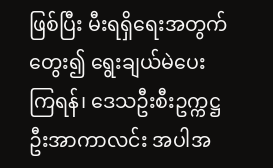ဖြစ်ပြီး မီးရရှိရေးအတွက် တွေး၍ ရွေးချယ်မဲပေးကြရန်၊ ဒေသဦးစီးဥက္ကဋ္ဌ ဦးအာကာလင်း အပါအ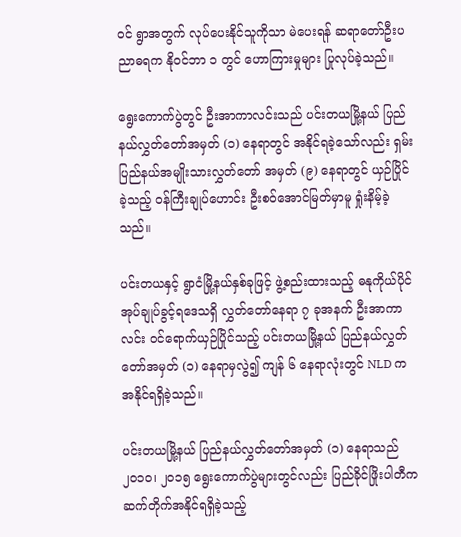ဝင် ရွာအတွက် လုပ်ပေးနိုင်သူကိုသာ မဲပေးရန် ဆရာတော်ဦးပညာဓရက နိုဝင်ဘာ ၁ တွင် ဟောကြားမှုများ ပြုလုပ်ခဲ့သည်။

ရွေးကောက်ပွဲတွင် ဦးအာကာလင်းသည် ပင်းတယမြို့နယ် ပြည်နယ်လွှတ်တော်အမှတ် (၁) နေရာတွင် အနိုင်ရခဲ့သော်လည်း ရှမ်းပြည်နယ်အမျိုးသားလွှတ်တော် အမှတ် (၉) နေရာတွင် ယှဉ်ပြိုင်ခဲ့သည့် ဝန်ကြီးချုပ်ဟောင်း ဦးစဝ်အောင်မြတ်မှာမူ ရှုံးနိမ့်ခဲ့သည်။

ပင်းတယနှင့် ရွာငံမြို့နယ်နှစ်ခုဖြင့် ဖွဲ့စည်းထားသည့် ဓနုကိုယ်ပိုင်အုပ်ချုပ်ခွင့်ရဒေသရှိ လွှတ်တော်နေရာ ၇ ခုအနက် ဦးအာကာလင်း ဝင်ရောက်ယှဉ်ပြိုင်သည့် ပင်းတယမြို့နယ် ပြည်နယ်လွှတ်တော်အမှတ် (၁) နေရာမှလွဲ၍ ကျန် ၆ နေရာလုံးတွင် NLD က အနိုင်ရရှိခဲ့သည်။

ပင်းတယမြို့နယ် ပြည်နယ်လွှတ်တော်အမှတ် (၁) နေရာသည် ၂၀၁၀၊ ၂၀၁၅ ရွေးကောက်ပွဲများတွင်လည်း ပြည်ခိုင်ဖြိုးပါတီက ဆက်တိုက်အနိုင်ရရှိခဲ့သည့်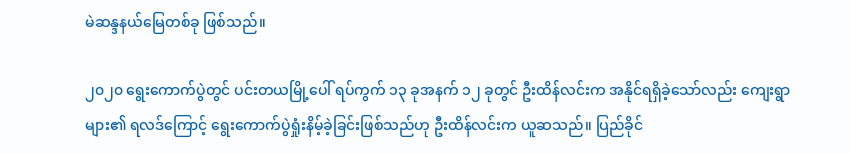မဲဆန္ဒနယ်မြေတစ်ခု ဖြစ်သည်။

၂၀၂၀ ရွေးကောက်ပွဲတွင် ပင်းတယမြို့ပေါ် ရပ်ကွက် ၁၃ ခုအနက် ၁၂ ခုတွင် ဦးထိန်လင်းက အနိုင်ရရှိခဲ့သော်လည်း ကျေးရွာများ၏ ရလဒ်ကြောင့် ရွေးကောက်ပွဲရှုံးနိမ့်ခဲ့ခြင်းဖြစ်သည်ဟု ဦးထိန်လင်းက ယူဆသည်။ ပြည်ခိုင်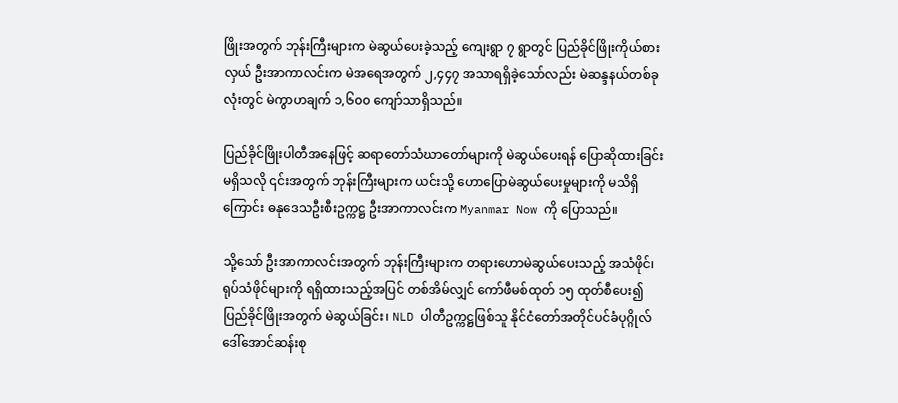ဖြိုးအတွက် ဘုန်းကြီးများက မဲဆွယ်ပေးခဲ့သည့် ကျေးရွာ ၇ ရွာတွင် ပြည်ခိုင်ဖြိုးကိုယ်စားလှယ် ဦးအာကာလင်းက မဲအရေအတွက် ၂,၄၄၇ အသာရရှိခဲ့သော်လည်း မဲဆန္ဒနယ်တစ်ခုလုံးတွင် မဲကွာဟချက် ၁,၆၀၀ ကျော်သာရှိသည်။

ပြည်ခိုင်ဖြိုးပါတီအနေဖြင့် ဆရာတော်သံဃာတော်များကို မဲဆွယ်ပေးရန် ပြောဆိုထားခြင်းမရှိသလို ၎င်းအတွက် ဘုန်းကြီးများက ယင်းသို့ ဟောပြောမဲဆွယ်ပေးမှုများကို မသိရှိကြောင်း ဓနုဒေသဦးစီးဥက္ကဋ္ဌ ဦးအာကာလင်းက Myanmar Now ကို ပြောသည်။

သို့သော် ဦးအာကာလင်းအတွက် ဘုန်းကြီးများက တရားဟောမဲဆွယ်ပေးသည့် အသံဖိုင်၊ ရုပ်သံဖိုင်များကို ရရှိထားသည့်အပြင် တစ်အိမ်လျှင် ကော်ဖီမစ်ထုတ် ၁၅ ထုတ်စီပေး၍ ပြည်ခိုင်ဖြိုးအတွက် မဲဆွယ်ခြင်း၊ NLD ပါတီဥက္ကဋ္ဌဖြစ်သူ နိုင်ငံတော်အတိုင်ပင်ခံပုဂ္ဂိုလ် ဒေါ်အောင်ဆန်းစု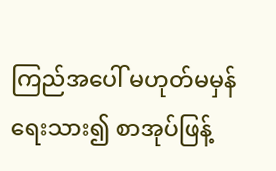ကြည်အပေါ် မဟုတ်မမှန်ရေးသား၍ စာအုပ်ဖြန့်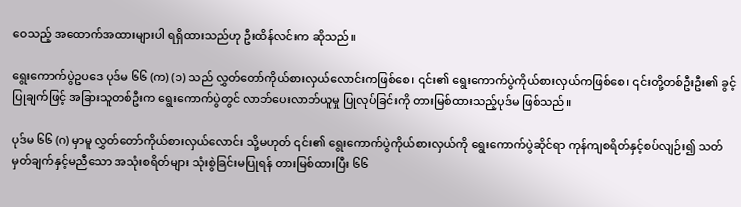ဝေသည့် အထောက်အထားများပါ ရရှိထားသည်ဟု ဦးထိန်လင်းက ဆိုသည်။

ရွေးကောက်ပွဲဥပဒေ ပုဒ်မ ၆၆ (က) (၁) သည် လွှတ်တော်ကိုယ်စားလှယ်လောင်းကဖြစ်စေ၊ ၎င်း၏ ရွေးကောက်ပွဲကိုယ်စားလှယ်ကဖြစ်စေ၊ ၎င်းတို့တစ်ဦးဦး၏ ခွင့်ပြုချက်ဖြင့် အခြားသူတစ်ဦးက ရွေးကောက်ပွဲတွင် လာဘ်ပေးလာဘ်ယူမှု ပြုလုပ်ခြင်းကို တားမြစ်ထားသည့်ပုဒ်မ ဖြစ်သည်။

ပုဒ်မ ၆၆ (ဂ) မှာမူ လွှတ်တော်ကိုယ်စားလှယ်လောင်း သို့မဟုတ် ၎င်း၏ ရွေးကောက်ပွဲကိုယ်စားလှယ်ကို ရွေးကောက်ပွဲဆိုင်ရာ ကုန်ကျစရိတ်နှင့်စပ်လျဉ်း၍ သတ်မှတ်ချက်နှင့်မညီသော အသုံးစရိတ်များ သုံးစွဲခြင်းမပြုရန် တားမြစ်ထားပြီး ၆၆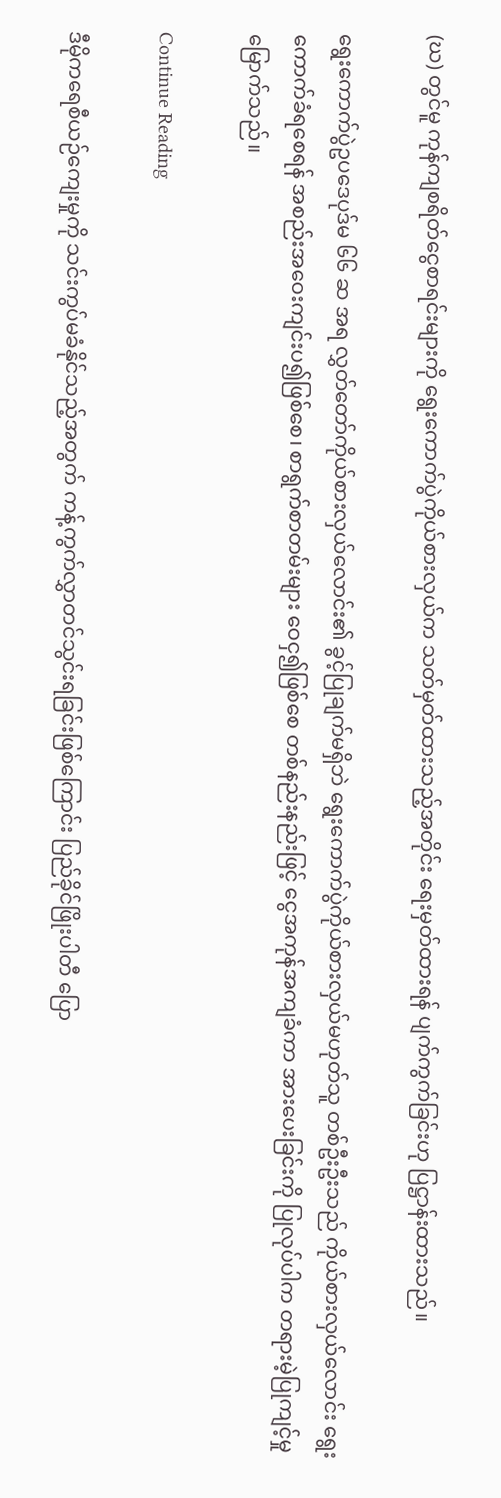(ဃ) တွင်မူ ကုန်ကျစရိတ်ငွေစာရင်းများကို ရွေးကောက်ပွဲကိုယ်စားလှယ်က သတ်မှတ်ထားသည့်အတိုင်း ရေးမှတ်ထားရန် ပျက်ကွက်ခြင်းဟု ပြဋ္ဌာန်းထားသည်။

ရွေးကောက်ပွဲဥပဒေပုဒ်မ ၆၆ ဆ အရ လွှတ်တော်ကိုယ်စားလှယ်လောင်း၏ ခွင့်ပြုချက်မရှိဘဲ ရွေးကောက်ပွဲကိုယ်စားလှယ်မဟုတ်သူ တစ်ဦးဦးသည် ကိုယ်စားလှယ်လောင်း ရွေးကောက်ခံရစေရန် အစည်းအဝေးကျင်းပ၍ဖြစ်စေ၊ စာရွက်စာတမ်းများ ဝေငှ၍ဖြစ်စေ တစ်နည်းနည်းဖြင့် ငွေအကုန်အကျခံကာ အားပေးခြင်းကို ပြုလုပ်ပါက တရားမဲ့ပြုကျင့်မှု မြောက်သည်။

Continue Reading

ဒီမိုကရေစီယဉ်ကျေးမှုကို သင်းကွပ်မခံနိုင်သည့်အတွက် ကန့်ကွက်လွှာတင်သွင်းရခြင်းဖြစ်ကြောင်း ပြည်ခိုင်ဖြိုးပါတီ ပြော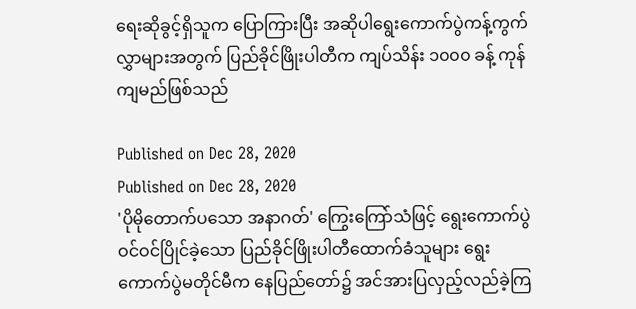ရေးဆိုခွင့်ရှိသူက ပြောကြားပြီး အဆိုပါရွေးကောက်ပွဲကန့်ကွက်လွှာများအတွက် ပြည်ခိုင်ဖြိုးပါတီက ကျပ်သိန်း ၁၀၀၀ ခန့် ကုန်ကျမည်ဖြစ်သည်

Published on Dec 28, 2020
Published on Dec 28, 2020
'ပိုမိုတောက်ပသော အနာဂတ်' ကြွေးကြော်သံဖြင့် ရွေးကောက်ပွဲဝင်ဝင်ပြိုင်ခဲ့သော ပြည်ခိုင်ဖြိုးပါတီထောက်ခံသူများ ရွေးကောက်ပွဲမတိုင်မီက နေပြည်တော်၌ အင်အားပြလှည့်လည်ခဲ့ကြ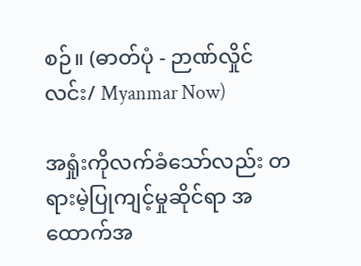စဉ်။ (ဓာတ်ပုံ - ဉာဏ်လှိုင်လင်း/ Myanmar Now)

အရှုံးကိုလက်ခံသော်လည်း တရားမဲ့ပြုကျင့်မှုဆိုင်ရာ အထောက်အ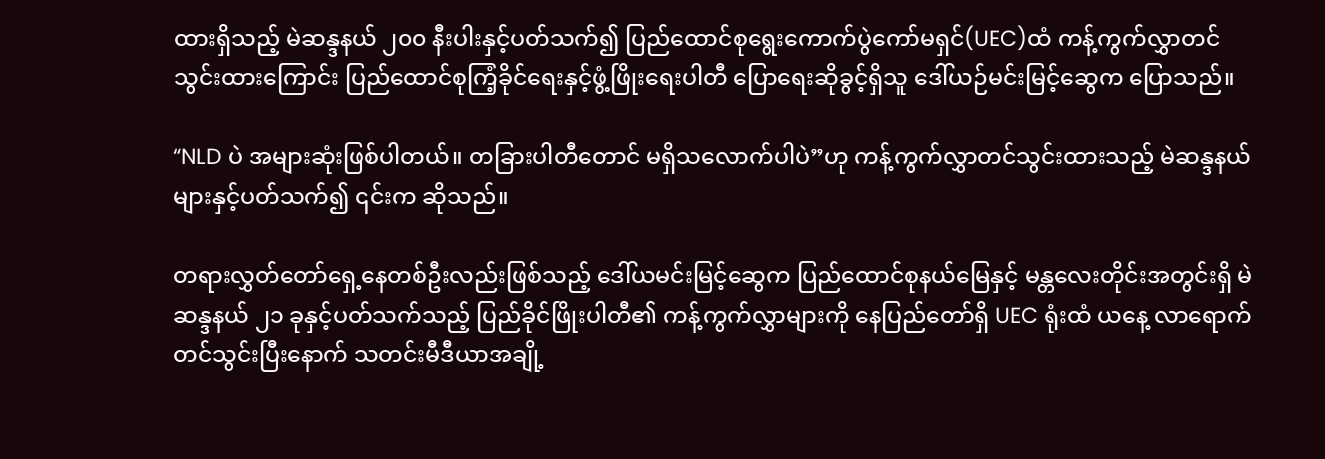ထားရှိသည့် မဲဆန္ဒနယ် ၂၀၀ နီးပါးနှင့်ပတ်သက်၍ ပြည်ထောင်စုရွေးကောက်ပွဲကော်မရှင်(UEC)ထံ ကန့်ကွက်လွှာတင်သွင်းထားကြောင်း ပြည်ထောင်စုကြံ့ခိုင်ရေးနှင့်ဖွံ့ဖြိုးရေးပါတီ ပြောရေးဆိုခွင့်ရှိသူ ဒေါ်ယဉ်မင်းမြင့်ဆွေက ပြောသည်။

“NLD ပဲ အများဆုံးဖြစ်ပါတယ်။ တခြားပါတီတောင် မရှိသလောက်ပါပဲ”ဟု ကန့်ကွက်လွှာတင်သွင်းထားသည့် မဲဆန္ဒနယ်များနှင့်ပတ်သက်၍ ၎င်းက ဆိုသည်။

တရားလွှတ်တော်ရှေ့နေတစ်ဦးလည်းဖြစ်သည့် ဒေါ်ယမင်းမြင့်ဆွေက ပြည်ထောင်စုနယ်မြေနှင့် မန္တလေးတိုင်းအတွင်းရှိ မဲဆန္ဒနယ် ၂၁ ခုနှင့်ပတ်သက်သည့် ပြည်ခိုင်ဖြိုးပါတီ၏ ကန့်ကွက်လွှာများကို နေပြည်တော်ရှိ UEC ရုံးထံ ယနေ့ လာရောက်တင်သွင်းပြီးနောက် သတင်းမီဒီယာအချို့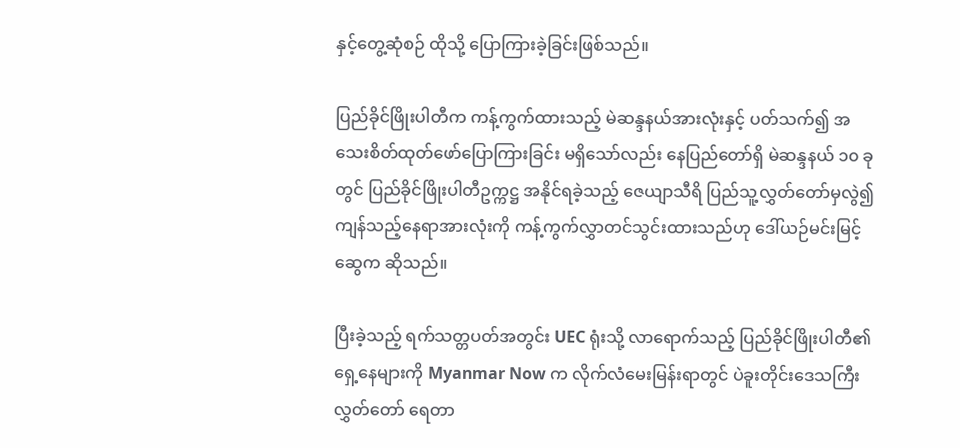နှင့်တွေ့ဆုံစဉ် ထိုသို့ ပြောကြားခဲ့ခြင်းဖြစ်သည်။

ပြည်ခိုင်ဖြိုးပါတီက ကန့်ကွက်ထားသည့် မဲဆန္ဒနယ်အားလုံးနှင့် ပတ်သက်၍ အသေးစိတ်ထုတ်ဖော်ပြောကြားခြင်း မရှိသော်လည်း နေပြည်တော်ရှိ မဲဆန္ဒနယ် ၁၀ ခုတွင် ပြည်ခိုင်ဖြိုးပါတီဥက္ကဋ္ဌ အနိုင်ရခဲ့သည့် ဇေယျာသီရိ ပြည်သူ့လွှတ်တော်မှလွဲ၍ ကျန်သည့်နေရာအားလုံးကို ကန့်ကွက်လွှာတင်သွင်းထားသည်ဟု ဒေါ်ယဉ်မင်းမြင့်ဆွေက ဆိုသည်။

ပြီးခဲ့သည့် ရက်သတ္တပတ်အတွင်း UEC ရုံးသို့ လာရောက်သည့် ပြည်ခိုင်ဖြိုးပါတီ၏ ရှေ့နေများကို Myanmar Now က လိုက်လံမေးမြန်းရာတွင် ပဲခူးတိုင်းဒေသကြီးလွှတ်တော် ရေတာ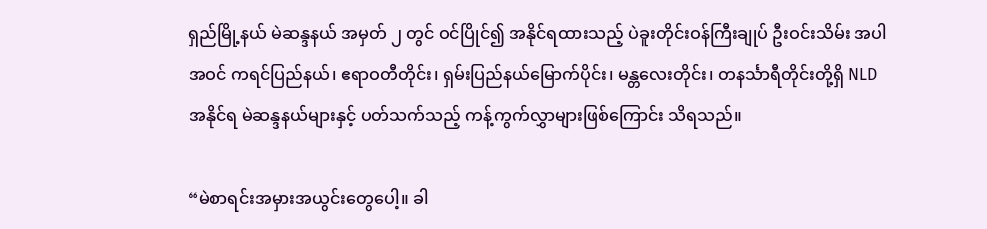ရှည်မြို့နယ် မဲဆန္ဒနယ် အမှတ် ၂ တွင် ဝင်ပြိုင်၍ အနိုင်ရထားသည့် ပဲခူးတိုင်းဝန်ကြီးချုပ် ဦးဝင်းသိမ်း အပါအဝင် ကရင်ပြည်နယ်၊ ဧရာဝတီတိုင်း၊ ရှမ်းပြည်နယ်မြောက်ပိုင်း၊ မန္တလေးတိုင်း၊ တနင်္သာရီတိုင်းတို့ရှိ NLD အနိုင်ရ မဲဆန္ဒနယ်များနှင့် ပတ်သက်သည့် ကန့်ကွက်လွှာများဖြစ်ကြောင်း သိရသည်။

“မဲစာရင်းအမှားအယွင်းတွေပေါ့။ ခါ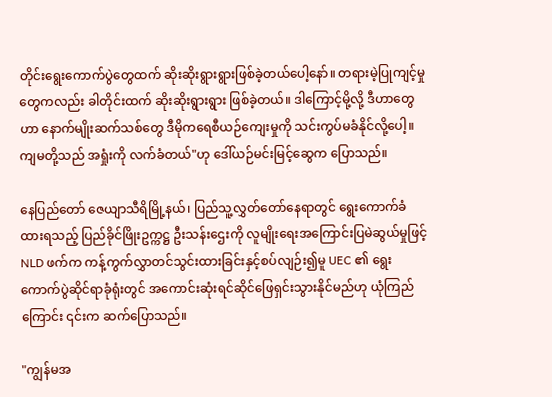တိုင်းရွေးကောက်ပွဲတွေထက် ဆိုးဆိုးရွားရွားဖြစ်ခဲ့တယ်ပေါ့နော်။ တရားမဲ့ပြုကျင့်မှုတွေကလည်း ခါတိုင်းထက် ဆိုးဆိုးရွားရွား ဖြစ်ခဲ့တယ်။ ဒါကြောင့်မို့လို့ ဒီဟာတွေဟာ နောက်မျိုးဆက်သစ်တွေ ဒီမိုကရေစီယဉ်ကျေးမှုကို သင်းကွပ်မခံနိုင်လို့ပေါ့။ ကျမတို့သည် အရှုံးကို လက်ခံတယ်"ဟု ဒေါ်ယဉ်မင်းမြင့်ဆွေက ပြောသည်။

နေပြည်တော် ဇေယျာသီရိမြို့နယ်၊ ပြည်သူ့လွှတ်တော်နေရာတွင် ရွေးကောက်ခံထားရသည့် ပြည်ခိုင်ဖြိုးဥက္ကဋ္ဌ ဦးသန်းဌေးကို လူမျိုးရေးအကြောင်းပြမဲဆွယ်မှုဖြင့် NLD ဖက်က ကန့်ကွက်လွှာတင်သွင်းထားခြင်းနှင့်စပ်လျဉ်း၍မူ UEC ၏ ရွေးကောက်ပွဲဆိုင်ရာခုံရုံးတွင် အကောင်းဆုံးရင်ဆိုင်ဖြေရှင်းသွားနိုင်မည်ဟု ယုံကြည်ကြောင်း ၎င်းက ဆက်ပြောသည်။

"ကျွန်မအ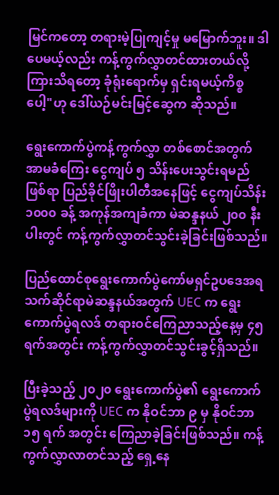မြင်ကတော့ တရားမဲ့ပြုကျင့်မှု မမြောက်ဘူး။ ဒါပေမယ့်လည်း ကန့်ကွက်လွှာတင်ထားတယ်လို့ ကြားသိရတော့ ခုံရုံးရောက်မှ ရှင်းရမယ့်ကိစ္စပေါ့"ဟု ဒေါ်ယဉ်မင်းမြင့်ဆွေက ဆိုသည်။

ရွေးကောက်ပွဲကန့်ကွက်လွှာ တစ်စောင်အတွက် အာမခံကြေး ငွေကျပ် ၅ သိန်း‌ပေးသွင်းရမည်ဖြစ်ရာ ပြည်ခိုင်ဖြိုးပါတီအနေဖြင့် ငွေကျပ်သိန်း ၁၀၀၀ ခန့် အကုန်အကျခံကာ မဲဆန္ဒနယ် ၂၀၀ နီးပါးတွင် ကန့်ကွက်လွှာတင်သွင်းခဲ့ခြင်းဖြစ်သည်။

ပြည်ထောင်စုရွေးကောက်ပွဲကော်မရှင်ဥပဒေအရ သက်ဆိုင်ရာမဲဆန္ဒနယ်အတွက် UEC က ရွေးကောက်ပွဲရလဒ် တရားဝင်ကြေညာသည့်နေ့မှ ၄၅ ရက်အတွင်း ကန့်ကွက်လွှာတင်သွင်းခွင့်ရှိသည်။

ပြီးခဲ့သည့် ၂၀၂၀ ရွေးကောက်ပွဲ၏ ရွေးကောက်ပွဲရလဒ်များကို UEC က နိုဝင်ဘာ ၉ မှ နိုဝင်ဘာ ၁၅ ရက် အတွင်း ကြေညာခဲ့ခြင်းဖြစ်သည်။ ကန့်ကွက်လွှာလာတင်သည့် ရှေ့နေ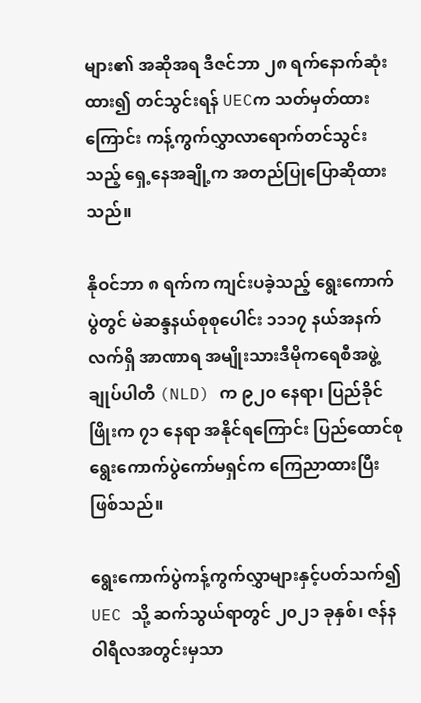များ၏ အဆိုအရ ဒီဇင်ဘာ ၂၈ ရက်နောက်ဆုံးထား၍ တင်သွင်းရန် UECက သတ်မှတ်ထားကြောင်း ကန့်ကွက်လွှာလာရောက်တင်သွင်းသည့် ရှေ့နေအချို့က အတည်ပြုပြောဆိုထားသည်။

နိုဝင်ဘာ ၈ ရက်က ကျင်းပခဲ့သည့် ရွေးကောက်ပွဲတွင် မဲဆန္ဒနယ်စုစုပေါင်း ၁၁၁၇ နယ်အနက် လက်ရှိ အာဏာရ အမျိုးသားဒီမိုကရေစီအဖွဲ့ချုပ်ပါတီ (NLD) က ၉၂၀ နေရာ၊ ပြည်ခိုင်ဖြိုးက ၇၁ နေရာ အနိုင်ရကြောင်း ပြည်ထောင်စုရွေးကောက်ပွဲကော်မရှင်က ကြေညာထားပြီးဖြစ်သည်။

ရွေးကောက်ပွဲကန့်ကွက်လွှာများနှင့်ပတ်သက်၍ UEC သို့ ဆက်သွယ်ရာတွင် ၂၀၂၁ ခုနှစ်၊ ဇန်နဝါရီလအတွင်းမှသာ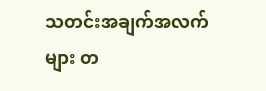သတင်းအချက်အလက်များ တ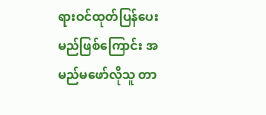ရားဝင်ထုတ်ပြန်ပေးမည်ဖြစ်ကြောင်း အမည်မဖော်လိုသူ တာ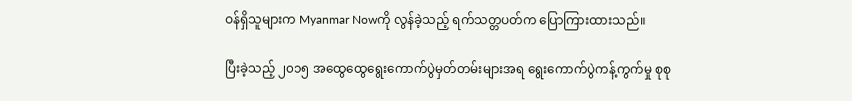ဝန်ရှိသူများက Myanmar Nowကို လွန်ခဲ့သည့် ရက်သတ္တပတ်က ပြောကြားထားသည်။

ပြီးခဲ့သည့် ၂၀၁၅ အထွေထွေရွေးကောက်ပွဲမှတ်တမ်းများအရ ရွေးကောက်ပွဲကန့်ကွက်မှု စုစု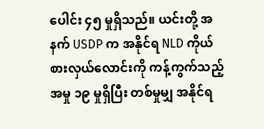ပေါင်း ၄၅ မှုရှိသည်။ ယင်းတို့ အနက် USDP က အနိုင်ရ NLD ကိုယ်စားလှယ်လောင်းကို ကန့်ကွက်သည့်အမှု ၁၉ မှုရှိပြီး တစ်မှုမျှ အနိုင်ရ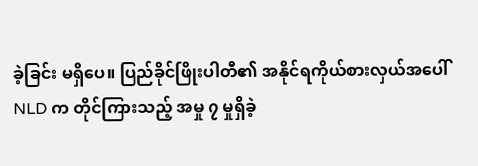ခဲ့ခြင်း မရှိပေ။ ပြည်ခိုင်ဖြိုးပါတီ၏ အနိုင်ရကိုယ်စားလှယ်အပေါ် NLD က တိုင်ကြားသည့် အမှု ၇ မှုရှိခဲ့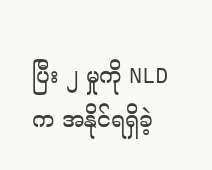ပြီး ၂ မှုကို NLD က အနိုင်ရရှိခဲ့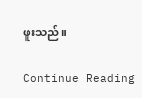ဖူးသည်။

Continue Reading